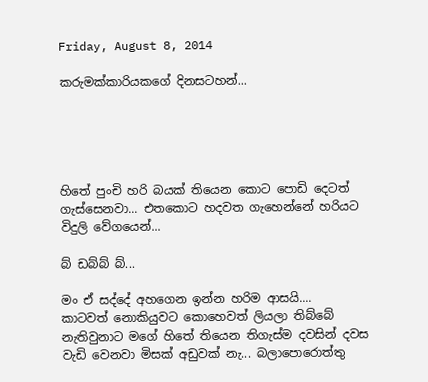Friday, August 8, 2014

කරුමක්කාරියකගේ දිනසටහන්...





හිතේ පුංචි හරි බයක් තියෙන කොට පොඩි දෙටත් ගැස්සෙනවා... එතකොට හදවත ගැහෙන්නේ හරියට විදුලි වේගයෙන්...

බ් ඩබ්බ් බ්...

මං ඒ සද්දේ අහගෙන ඉන්න හරිම ආසයි....
කාටවත් නොකියුවට කොහෙවත් ලියලා තිබ්බේ නැතිවුනාට මගේ හිතේ තියෙන තිගැස්ම දවසින් දවස වැඩි වෙනවා මිසක් අඩුවක් නැ... බලාපොරොත්තු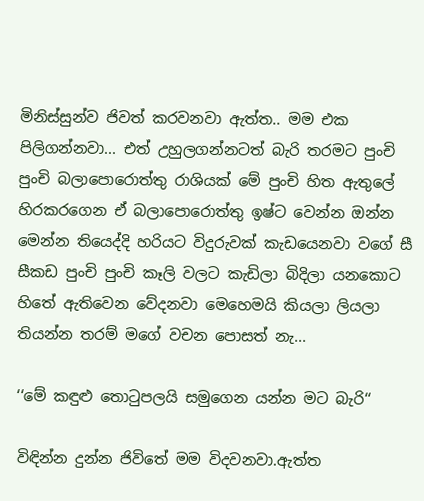මිනිස්සුන්ව ජිවත් කරවනවා ඇත්ත.. මම එක පිලිගන්නවා... එත් උහුලගන්නටත් බැරි තරමට පුංචි පුංචි බලාපොරොත්තු රාශියක් මේ පුංචි හිත ඇතුලේ හිරකරගෙන ඒ බලාපොරොත්තු ඉෂ්ට වෙන්න ඔන්න මෙන්න තියෙද්දි හරියට විදුරුවක් කැඩයෙනවා වගේ සී සීකඩ පුංචි පුංචි කෑලි වලට කැඩිලා බිදිලා යනකොට හිතේ ඇතිවෙන වේදනවා මෙහෙමයි කියලා ලියලා තියන්න තරම් මගේ වචන පොසත් නැ...

‘‘මේ කඳුළු තොටුපලයි සමුගෙන යන්න මට බැරි‘‘

විඳින්න දුන්න ජිවිතේ මම විදවනවා.ඇත්ත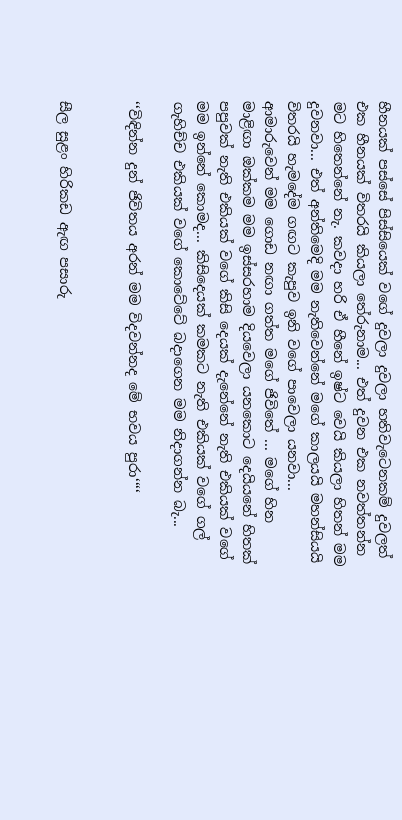හීනයක් පස්සේ පිස්සියෙක් වගේ දුවලා දුවලා හතිවැටෙනකම් දුවලත් එක හීනයක් විතරයි කියලා තේරුනාම... එත් දුවන එක නවත්තන්න මට හිතෙන්නේ නැ. කවදා හරි ඒ හීනේ ඉෂ්ට වෙයි කියලා හිතන් මම දුවනවා... එත් අන්තිමෙදි මම නැතිවෙන්නේ මගේ කාලයයි මහන්සියයි විතරයි හැමදේම ගඟට කැපුව ඉනි වගේ පාවෙලා යනවා... ආමාරුවෙන් මම ගොඩ නඟා ගත්ත මගේ ජිවිතේ ... මගේ හින මාළිඟා ඔක්කම මම ඉස්සරහාම දියවෙලා යනකොට දෙයියනේ හිතක් පපුවක් නැති එකියක් වගේ කිසි දෙයක් දැනේනේ නැති එකියක් වගේ මම ඉන්නේ කොමද... කිසිදෙයක් කමකට නැති එකියක් වගේ ගල් ගැහිච්ච එකියක් වගේ කොටේටේ බදාගෙන මම නිදාගන්න බැ...

‘‘විඳින්න දුන් ජිවිතය අරන් මම විදවන්නද මේ භවය පුරා‘‘‘‘


සීල සුළං හිරිකඩ ඇඟ පසාරු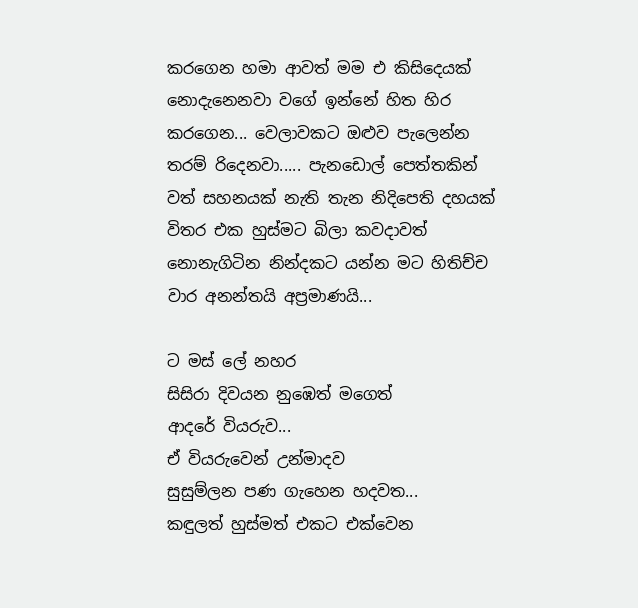කරගෙන හමා ආවත් මම එ කිසිදෙයක් නොදැනෙනවා වගේ ඉන්නේ හිත හිර කරගෙන... වෙලාවකට ඔළුව පැලෙන්න තරම් රිදෙනවා..... පැනඩොල් පෙත්තකින් වත් සහනයක් නැති තැන නිදිපෙති දහයක් විතර එක හුස්මට බිලා කවදාවත් නොනැගිටින නින්දකට යන්න මට හිතිච්ච වාර අනන්තයි අප්‍රමාණයි...

ට මස් ලේ නහර
සිසිරා දිවයන නුඹෙත් මගෙත්
ආදරේ වියරුව...
ඒ වියරුවෙන් උන්මාදව
සුසුම්ලන පණ ගැහෙන හදවත...
කඳුලත් හුස්මත් එකට එක්වෙන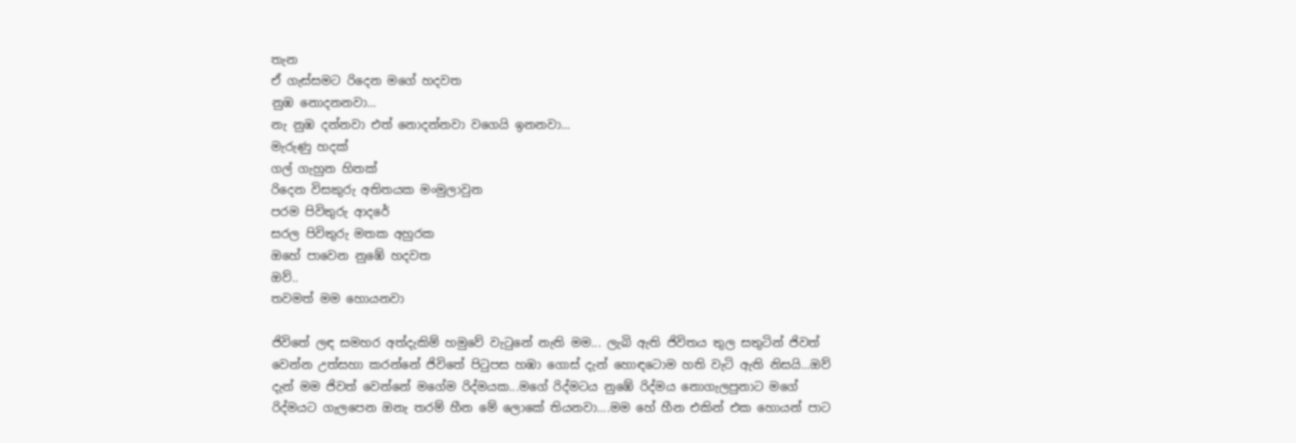තැන
ඒ ගැස්සමට රිදෙන මගේ හදවත
නුඹ නොදන‍නවා...
නැ නුඹ දන්නවා එත් නොදන්නවා වගෙයි ඉනනවා...
මැරුණු හදක්
ගල් ගැහුන හිතක්
රිදෙන විසකුරු අතිතයක මංමුලාවුන
පරම පිවිතුරු ආදරේ
සරල පිවිතුරු මතක අහුරක
ඔහේ පාවෙන නුඹේ හදවත
ඔව්..
තවමත් මම හොයනවා

ජිවිතේ ලඳ සමහර අත්දැකිම් හමුවේ වැටුනේ නැති මම... ලැබි ඇති ජිවිතය තුල සතුටින් ජිවත් වෙන්න උත්සහා කරන්නේ ජිවිතේ පිටුපස හඹා ගොස් දැන් හොඳටොම හති වැටි ඇති නිසයි...ඔව් දැන් මම ජිවත් වෙන්නේ මගේම රිද්මයක...මගේ රිද්මටය නුඹේ රිද්මය නොගැලපුනාට මගේ රිද්මයට ගැලපෙන ඔනැ තරම් හීන මේ ලොකේ තියනවා....මම හේ හීන එකින් එක හොයන් පාට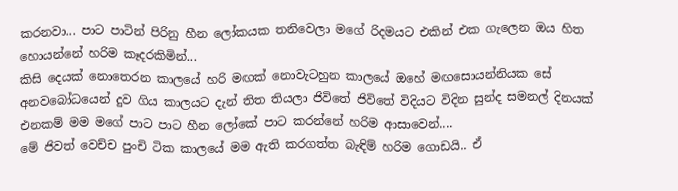කරනවා... පාට පාටින් පිරිනු හීන ලෝකයක තනිවෙලා මගේ රිදමයට එකින් එක ගැලෙන ඔය හිත හොයන්නේ හරිම කෑදරකිමින්...
කිසි දෙයක් නොතෙරන කාලයේ හරි මඟක් නොවැටහුන කාලයේ ඔහේ මඟසොයන්නියක සේ අනවබෝධයෙන් දුව ගිය කාලයට දැන් තිත තියලා ජිවිතේ ජිවිතේ විදියට විදින සුන්ද සමනල් දිනයක් එනකම් මම මගේ පාට පාට හීන ලෝකේ පාට කරන්නේ හරිම ආසාවෙන්....
මේ ජිවත් වෙච්ච පුංචි ටික කාලයේ මම ඇති කරගත්ත බැඳිම් හරිම ගොඩයි.. ඒ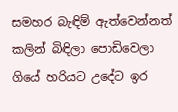සමහර බැඳිම් ඇත්වෙන්නත් කලින් බිඳිලා පොඩිවෙලා ගියේ හරියට උදේට ඉර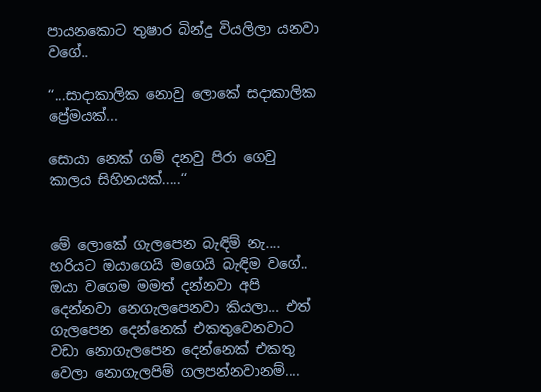පායනකොට තුෂාර බින්දු වියලිලා යනවා වගේ..

‘‘...සාදාකාලික නොවු ලොකේ සදාකාලික ප්‍රේමයක්...

සොයා නෙක් ගම් දනවු පිරා ගෙවු කාලය සිහිනයක්.....‘‘


මේ ලොකේ ගැලපෙන බැඳිම් නැ.... හරියට ඔයාගෙයි මගෙයි බැඳිම වගේ..
ඔයා වගෙම මමත් දන්නවා අපි දෙන්නවා නෙගැලපෙනවා කියලා... එත් ගැලපෙන දෙන්නෙක් එකතුවෙනවාට වඩා නොගැලපෙන දෙන්නෙක් එකතු වෙලා නොගැලපිම් ගලපන්නවානම්....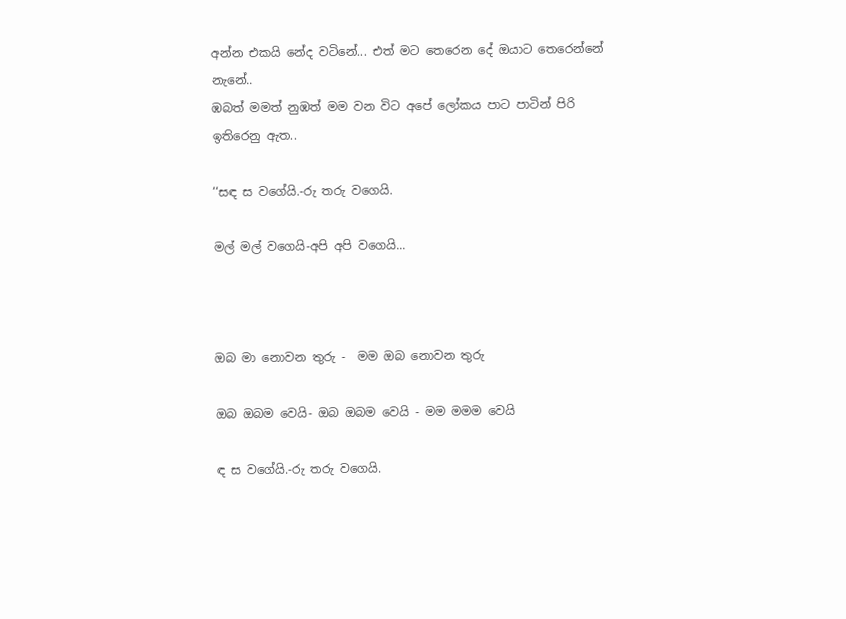අන්න එකයි නේද වටිනේ... එත් මට තෙරෙන දේ ඔයාට තෙරෙන්නේ නැනේ..
ඹබත් මමත් නුඹත් මම වන විට අපේ ලෝකය පාට පාටින් පිරි ඉතිරෙනු ඇත..

‘‘සඳ ස වගේයි.-රු තරු වගෙයි.

මල් මල් වගෙයි-අපි අපි වගෙයි...



ඔබ මා නොවන තුරු -  මම ඔබ නොවන තුරු

ඔබ ඔබම වෙයි- ඔබ ඔබම වෙයි - මම මමම වෙයි

ඳ ස වගේයි.-රු තරු වගෙයි.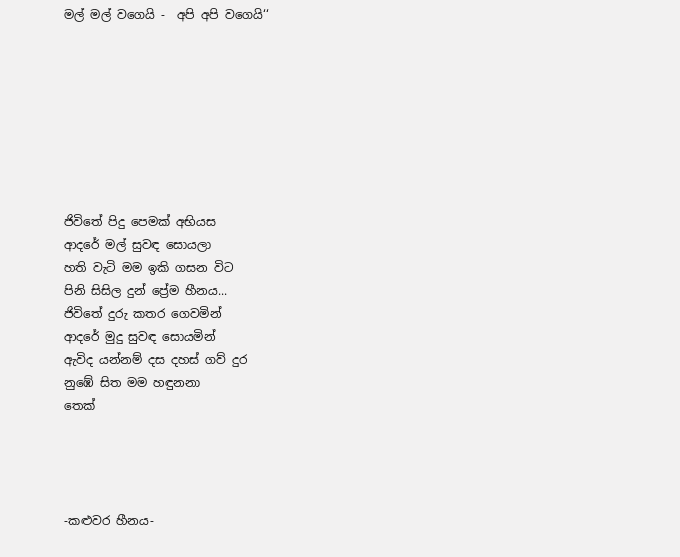මල් මල් වගෙයි -  අපි අපි වගෙයි‘‘








ජිවිතේ පිදු පෙමක් අභියස
ආදරේ මල් සුවඳ සොයලා
හති වැටි මම ඉකි ගසන විට
පිනි සිසිල දුන් ප්‍රේම හීනය...
ජිවිතේ දුරු කතර ගෙවමින්
ආදරේ මුදු සුවඳ සොයමින්
ඇවිද යන්නම් දස දහස් ගව් දුර
නුඹේ සිත මම හඳුනනා
තෙක්




-කළුවර හීනය-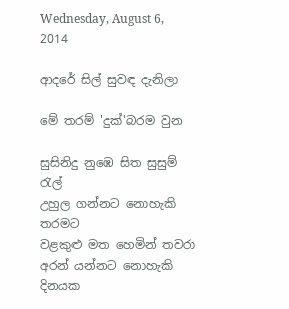Wednesday, August 6, 2014

ආදරේ සිල් සුවඳ දැනිලා

මේ තරම් 'දුක්'බරම වුන

සුසිනිදු නුඹෙ සිත සුසුම් රැල්
උහුල ගන්නට නොහැකි තරමට
වළකුළු මත හෙමින් තවරා
අරන් යන්නට නොහැකි දිනයක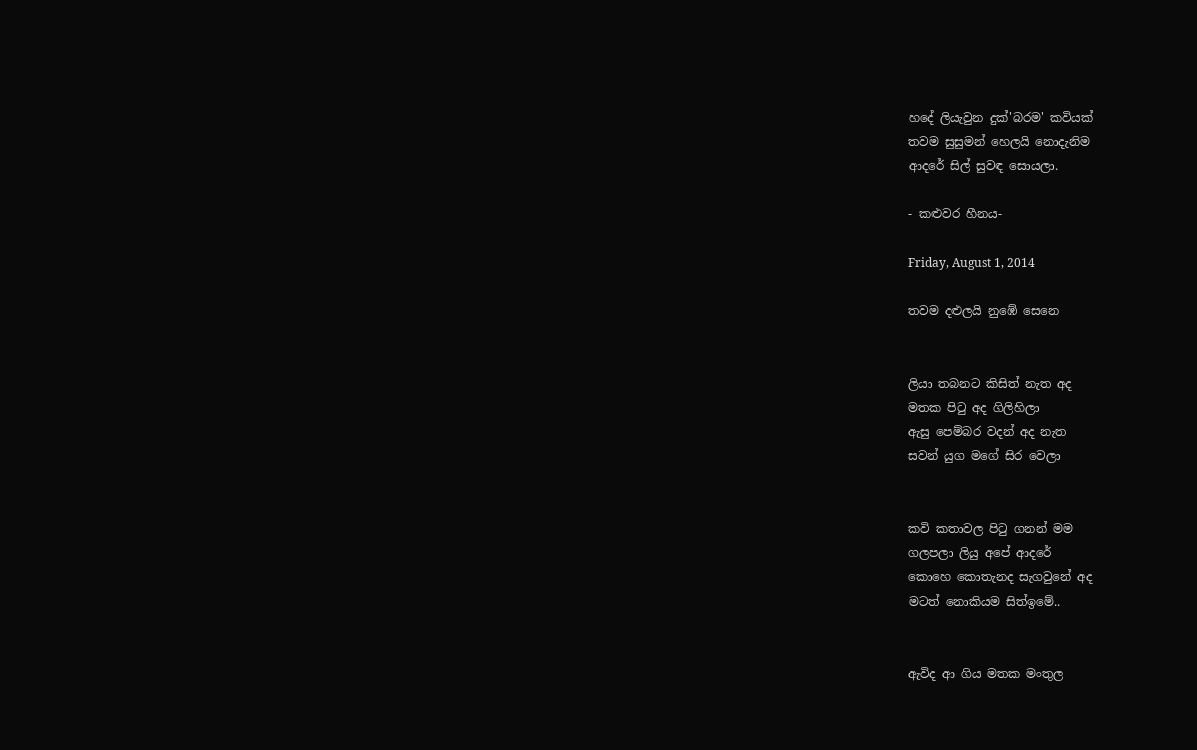හදේ ලියැවුන දුක්'බරම' කවියක්
තවම සුසුමන් හෙලයි නොදැනිම
ආදරේ සිල් සුවඳ සොයලා.

- කළුවර හීනය-

Friday, August 1, 2014

තවම දළුලයි නුඹේ සෙනෙ


ලියා තබනට කිසිත් නැත අද
මතක පිටු අද ගිලිහිලා
ඇසු පෙම්බර වදන් අද නැත
සවන් යුග මගේ සිර වෙලා


කවි කතාවල පිටු ගනන් මම
ගලපලා ලියු අපේ ආදරේ
කොහෙ කොතැනද සැගවුනේ අද
මටත් නොකියම සිත්ඉමේ..


ඇවිද ආ ගිය මතක මංතුල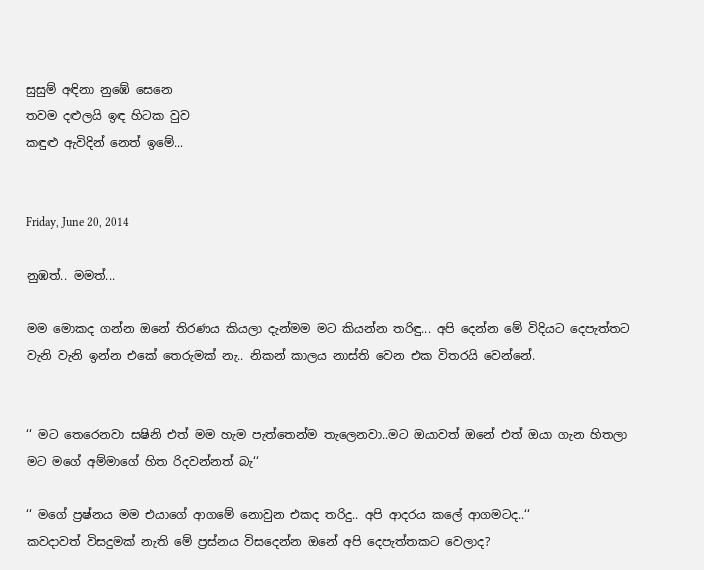සුසුම් අඳිනා නුඹේ සෙනෙ
තවම දළුලයි ඉඳ හිටක වුව
කඳුළු ඇවිදින් නෙත් ඉමේ...


Friday, June 20, 2014

නුඹත්.. මමත්...

මම මොකද ගන්න ඔනේ තිරණය කියලා දැන්මම මට කියන්න තරිඳු... අපි දෙන්න මේ විදියට දෙපැත්තට වැනි වැනි ඉන්න එකේ තෙරුමක් නැ.. නිකන් කාලය නාස්ති වෙන එක විතරයි වෙන්නේ.


‘‘ මට තෙරෙනවා සෂිනි එත් මම හැම පැත්තෙන්ම තැලෙනවා..මට ඔයාවත් ඔනේ එත් ඔයා ගැන හිතලා මට මගේ අම්මාගේ හිත රිදවන්නත් බැ‘‘

‘‘ මගේ ප්‍රෂ්නය මම එයාගේ ආගමේ නොවුන එකද තරිදු.. අපි ආදරය කලේ ආගමටද..‘‘
කවදාවත් විසදුමක් නැති මේ ප්‍රස්නය විසදෙන්න ඔනේ අපි දෙපැත්තකට වෙලාද?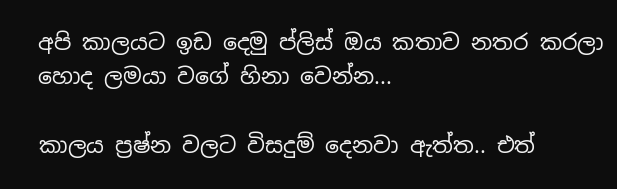අපි කාලයට ඉඩ දෙමු ප්ලිස් ඔය කතාව නතර කරලා හොද ලමයා වගේ හිනා වෙන්න...

කාලය ප්‍රෂ්න වලට විසදුම් දෙනවා ඇත්ත.. එත්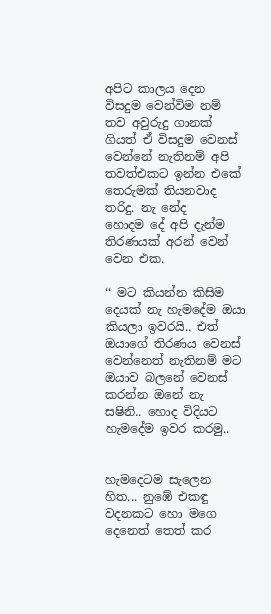අපිට කාලය දෙන විසදුම වෙන්විම නම් තව අවුරුදු ගානක් ගියත් ඒ විසදුම වෙනස් වෙන්නේ නැතිනම් අපි තවත්එකට ඉන්න එකේ තෙරුමක් තියනවාද තරිදු. නැ නේද
හොදම දේ අපි දැන්ම තිරණයක් අරන් වෙන් වෙන එක.

‘‘ මට කියන්න කිසිම දෙයක් නැ හැමදේම ඔයා කියලා ඉවරයි.. එත් ඔයාගේ තිරණය වෙනස් වෙන්නෙත් නැතිනම් මට ඔයාව බලනේ වෙනස් කරන්න ඔනේ නැ සෂිනි.. හොද විදියට හැමදේම ඉවර කරමු..


හැමදෙටම සැලෙන හිත... නුඹේ එකඳු වදනකට හො මගෙ දෙනෙත් තෙත් කර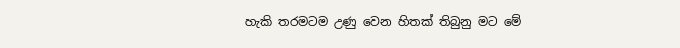හැකි තරමටම උණු වෙන හිතක් තිබුනු මට මේ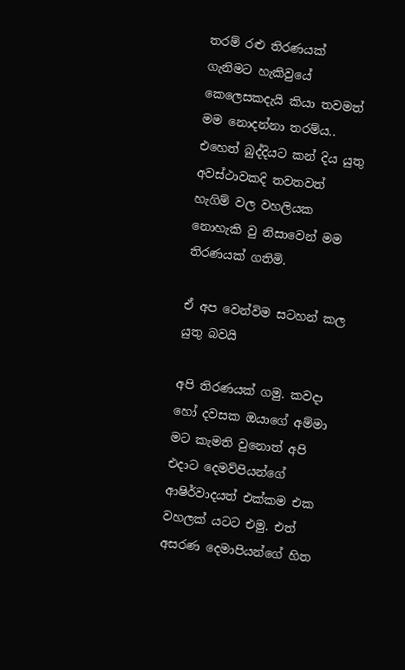තරම් රළු තිරණයක් ගැනිමට හැකිවුයේ කෙලෙසකදැයි කියා තවමත් මම නොදන්නා තරම්ය..
එහෙත් බුද්දියට කන් දිය යුතු අවස්ථාවකදි තවතවත් හැගිම් වල වහලියක නොහැකි වු නිසාවෙන් මම තිරණයක් ගතිමි.

ඒ අප වෙන්විම සටහන් කල යුතු බවයි

අපි තිරණයක් ගමු. කවදා හෝ දවසක ඔයාගේ අම්මා මට කැමති වුනොත් අපි එදාට දෙමව්පියන්ගේ ආෂිර්වාදයත් එක්කම එක වහලක් යටට එමු. එත් අසරණ දෙමාපියන්ගේ හිත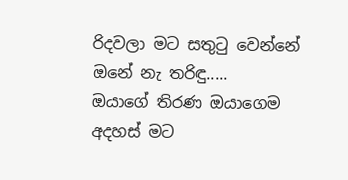රිදවලා මට සතුටු වෙන්නේ ඔනේ නැ තරිඳු.....
ඔයාගේ තිරණ ඔයාගෙම අදහස් මට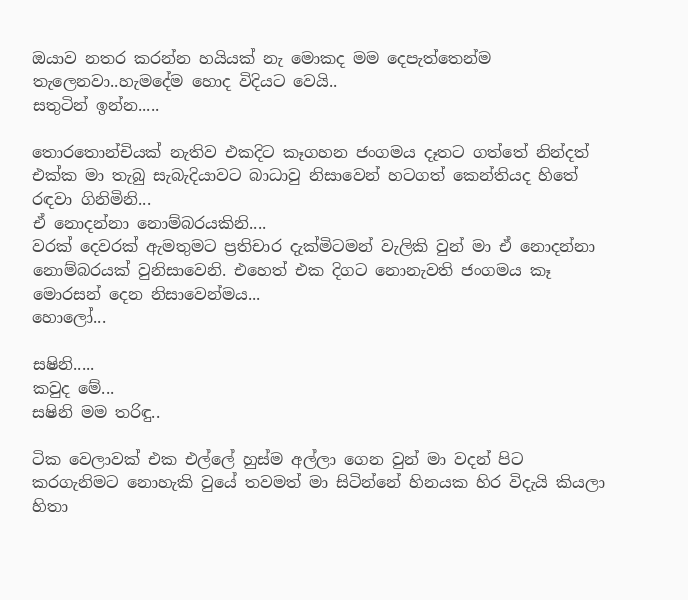ඔයාව නතර කරන්න හයියක් නැ මොකද මම දෙපැත්තෙන්ම තැලෙනවා..හැමදේම හොද විදියට වෙයි..
සතුටින් ඉන්න.....

තොරතොන්චියක් නැතිව එකදිට කෑගහන ජංගමය දෑතට ගත්තේ නින්දත් එක්ක මා තැබු සැබැදියාවට බාධාවු නිසාවෙන් හටගත් කෙන්තියද හිතේ රඳවා ගිනිමිනි...
ඒ නොදන්නා නොම්බරයකිනි....
වරක් දෙවරක් ඇමතුමට ප්‍රතිචාර දැක්මිටමන් වැලිකි වුන් මා ඒ නොදන්නා නොම්බරයක් වුනිසාවෙනි. එහෙත් එක දිගට නොනැවති ජංගමය කෑ මොරසන් දෙන නිසාවෙන්මය...
හොලෝ...

සෂිනි.....
කවුද මේ...
සෂිනි මම තරිඳු..

ටික වෙලාවක් එක එල්ලේ හුස්ම අල්ලා ගෙන වුන් මා වදන් පිට කරගැනිමට නොහැකි වුයේ තවමත් මා සිටින්නේ හිනයක හිර විදැයි කියලා හිතා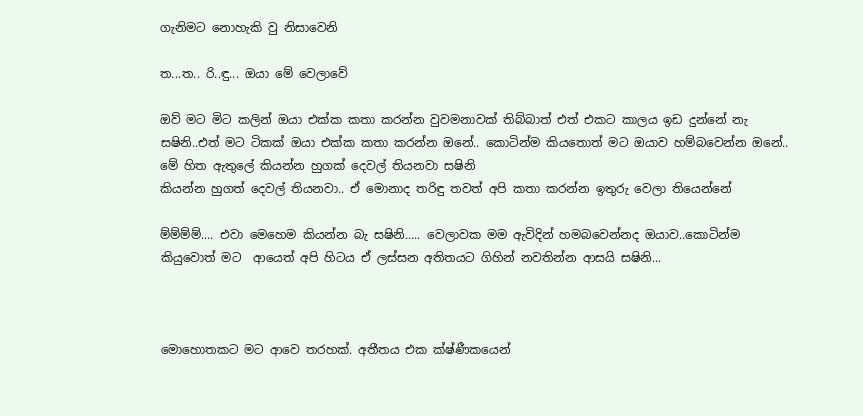ගැනිමට නොහැකි වු නිසාවෙනි

ත...ත.. රි..ඳු... ඔයා මේ වෙලාවේ

ඔව් මට මිට කලින් ඔයා එක්ක කතා කරන්න වුවමනාවක් තිබ්බාත් එත් එකට කාලය ඉඩ දුන්නේ නැ සෂිනි..එත් මට ටිකක් ඔයා එක්ක කතා කරන්න ඔනේ.. කොටින්ම කියතොත් මට ඔයාව හම්බවෙන්න ඔනේ.. මේ හිත ඇතුලේ කියන්න හුගක් දෙවල් තියනවා සෂිනි
කියන්න හුගත් දෙවල් තියනවා.. ඒ මොනාද තරිඳු තවත් අපි කතා කරන්න ඉතුරු වෙලා තියෙන්නේ

ම්ම්ම්ම්.... එවා මෙහෙම කියන්න බැ සෂිනි..... වෙලාවක මම ඇවිදින් හමබවෙන්නද ඔයාව..කොටින්ම කියුවොත් මට  ආයෙත් අපි හිටය ඒ ලස්සන අතිතයට ගිහින් නවතින්න ආසයි සෂිනි...



මොහොතකට මට ආවෙ තරහක්. අතීතය එක ක්ෂ්ණීකයෙන්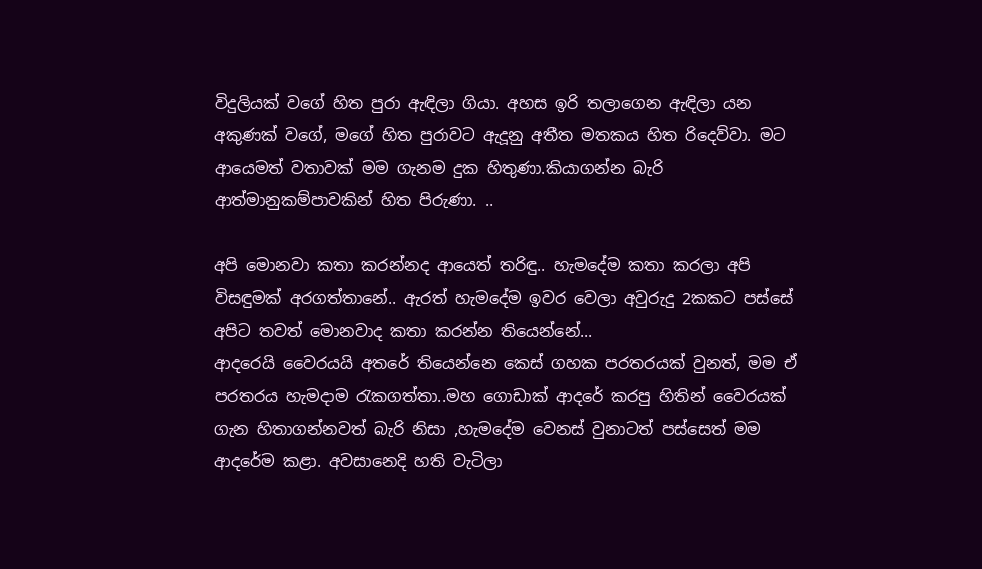විදුලියක් වගේ හිත පුරා ඇඳිලා ගියා. අහස ඉරි තලාගෙන ඇඳිලා යන අකුණක් වගේ, මගේ හිත පුරාවට ඇදූනු අතීත මතකය හිත රිදෙව්වා. මට ආයෙමත් වතාවක් මම ගැනම දුක හිතුණා.කියාගන්න බැරි ආත්මානුකම්පාවකින් හිත පිරුණා. ..

අපි මොනවා කතා කරන්නද ආයෙත් තරිඳු.. හැමදේම කතා කරලා අපි විසඳුමක් අරගත්තානේ.. ඇරත් හැමදේම ඉවර වෙලා අවුරුදු 2කකට පස්සේ අපිට තවත් මොනවාද කතා කරන්න තියෙන්නේ...
ආදරෙයි වෛරයයි අතරේ තියෙන්නෙ කෙස් ගහක පරතරයක් වුනත්, මම ඒ පරතරය හැමදාම රැකගත්තා..මහ ගොඩාක් ආදරේ කරපු හිතින් වෛරයක් ගැන හිතාගන්නවත් බැරි නිසා ,හැමදේම වෙනස් වුනාටත් පස්සෙත් මම ආදරේම කළා. අවසානෙදි හති වැටිලා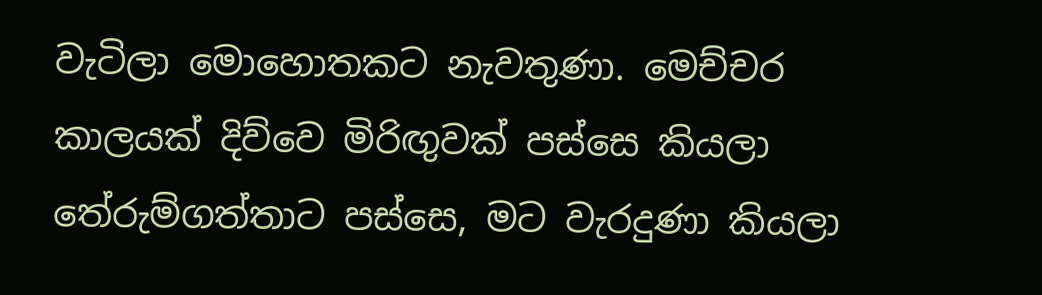වැටිලා මොහොතකට නැවතුණා. මෙච්චර කාලයක් දිව්වෙ මිරිඟුවක් පස්සෙ කියලා තේරුම්ගත්තාට පස්සෙ, මට වැරදුණා කියලා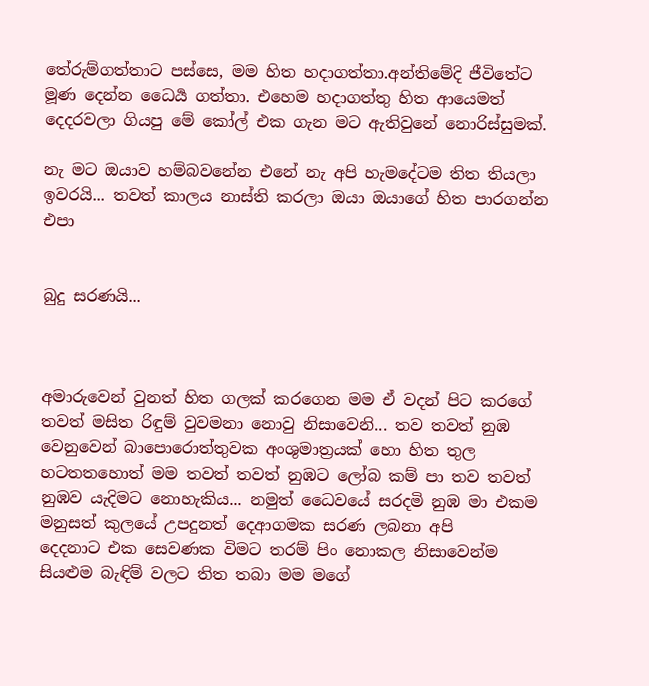තේරුම්ගත්තාට පස්සෙ, මම හිත හදාගත්තා.අන්තිමේදි ජීවිතේට මූණ දෙන්න ධෛර්‍ය ගත්තා. එහෙම හදාගත්තු හිත ආයෙමත් දෙදරවලා ගියපු මේ කෝල් එක ගැන මට ඇතිවුනේ නොරිස්සුමක්.

නැ මට ඔයාව හම්බවනේන එනේ නැ අපි හැමදේටම තිත තියලා ඉවරයි... තවත් කාලය නාස්ති කරලා ඔයා ඔයාගේ හිත පාරගන්න එපා


බුදු සරණයි...



අමාරුවෙන් වුනත් හිත ගලක් කරගෙන මම ඒ වදන් පිට කරගේ තවත් මසිත රිඳුම් වුවමනා නොවු නිසාවෙනි... තව තවත් නුඹ වෙනුවෙන් බාපොරොත්තුවක අංශුමාත්‍රයක් හො හිත තුල හටතතහොත් මම තවත් තවත් නුඹට ලෝබ කම් පා තව තවත් නුඹව යැදිමට නොහැකිය... නමුත් ධෛවයේ සරදමි නුඹ මා එකම මනුසත් කුලයේ උපදුනත් දෙආගමක සරණ ලබනා අපි දෙදනාට ‍එක සෙවණක විමට තරම් පිං නොකල නිසාවෙන්ම සියළුම බැඳිම් වලට තිත තබා මම මගේ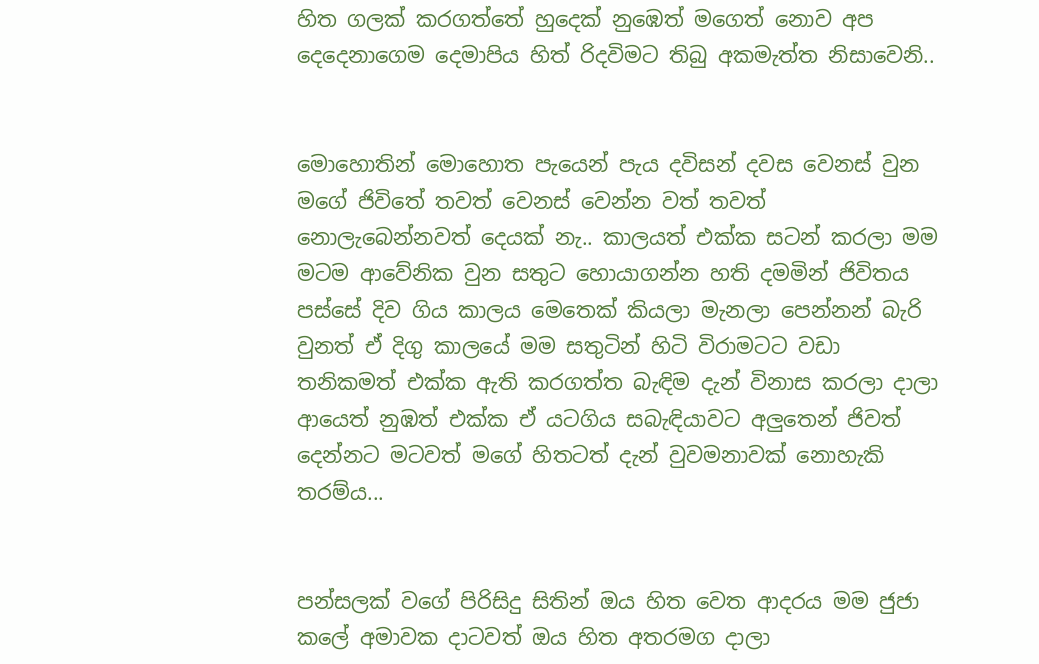හිත ගලක් කරගත්තේ හුදෙක් නුඹෙත් මගෙත් නොව අප දෙදෙනාගෙම දෙමාපිය හිත් රිදවිමට තිබු අකමැත්ත නිසාවෙනි..


මොහොතින් මොහොත පැයෙන් පැය දවිසන් දවස වෙනස් වුන මගේ ජිවිතේ තවත් වෙනස් වෙන්න වත් තවත් නොලැබෙන්නවත් දෙයක් නැ.. කාලයත් එක්ක සටන් කරලා මම මටම ආවේනික වුන සතුට හොයාගන්න හති දමමින් ජිවිතය පස්සේ දිව ගිය කාලය මෙතෙක් කියලා මැනලා පෙන්නන් බැරි වුනත් ඒ දිගු කාලයේ මම සතුටින් හිටි විරාමටට වඩා තනිකමත් එක්ක ඇති කරගත්ත බැඳිම දැන් විනාස කරලා දාලා ආයෙත් නුඹත් එක්ක ඒ යටගිය සබැඳියාවට අලුතෙන් ජිවත් දෙන්නට මටවත් මගේ හිතටත් දැන් වුවමනාවක් නොහැකි තරම්ය...


පන්සලක් වගේ පිරිසිදු සිතින් ඔය හිත වෙත ආදරය මම ජුජා කලේ අමාවක දාටවත් ඔය හිත අතරමග දාලා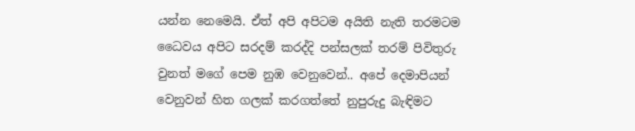යන්න නෙමෙයි. ඒත් අපි අපිටම අයිති නැති තරමටම ධෛවය අපිට සරදම් කරද්දි පන්සලක් තරම් පිවිතුරු වුනත් මගේ පෙම නුඹ වෙනුවෙන්.. අපේ දෙමාපියන් වෙනුවන් හිත ගලක් කරගත්තේ නුපුරුදු බැඳිමට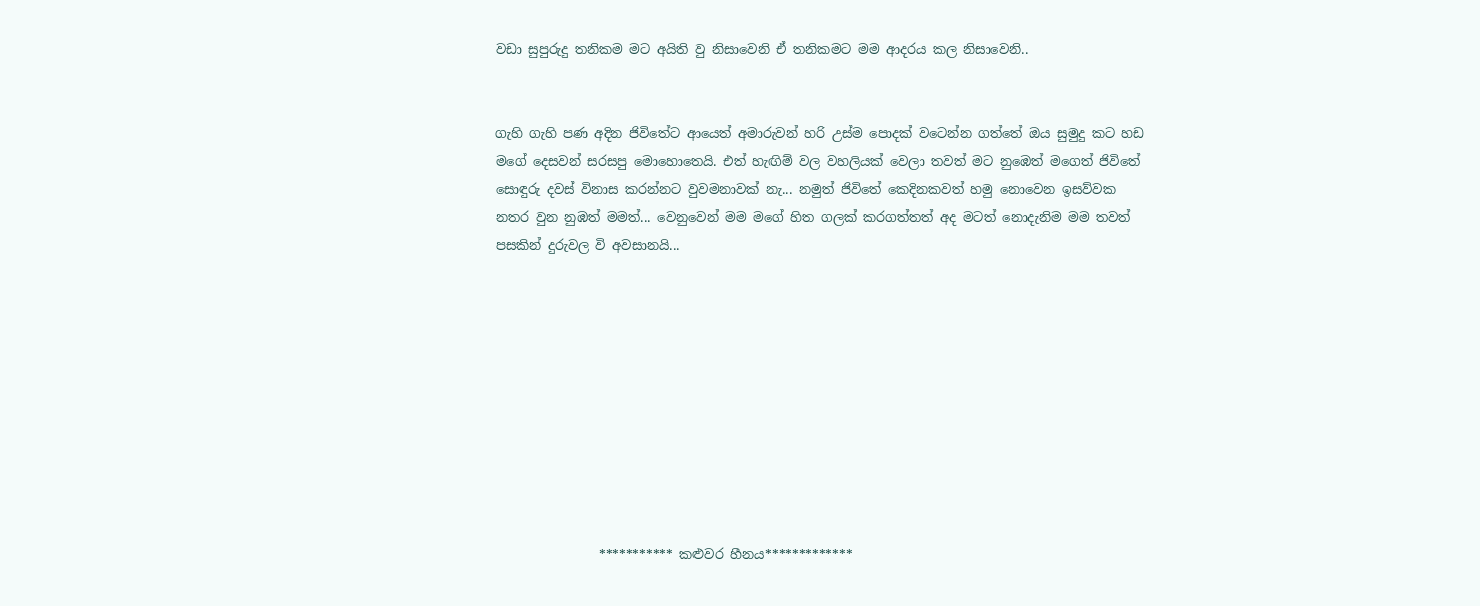වඩා සුපුරුදු තනිකම මට අයිති වු නිසාවෙනි ඒ තනිකමට මම ආදරය කල නිසාවෙනි..


ගැහි ගැහි පණ අදින ජිවිතේට ආයෙත් අමාරුවන් හරි උස්ම පොදක් වටෙන්න ගත්තේ ඔය සුමුදු කට හඩ මගේ දෙසවන් සරසපු මොහොතෙයි. එත් හැඟිම් වල වහලියක් වෙලා තවත් මට නුඹෙත් මගෙත් ජිවිතේ සොඳුරු දවස් විනාස කරන්නට වුවමනාවක් නැ... නමුත් ජිවිතේ කෙදිනකවත් හමු නොවෙන ඉසව්වක නතර වුන නුඹත් මමත්... වෙනුවෙන් මම මගේ හිත ගලක් කරගත්තත් අද මටත් නොදැනිම මම තවත් පසකින් දුරුවල වි අවසානයි...










                *********** කළුවර හීනය*************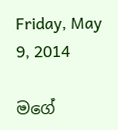Friday, May 9, 2014

මගේ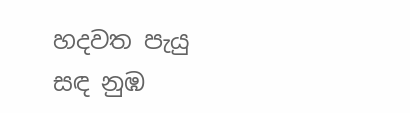හදවත පැයු සඳ නුඹ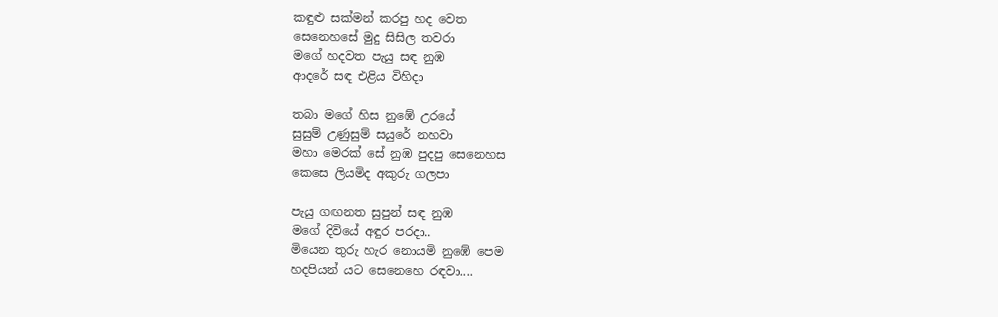කඳුළු සක්මන් කරපු හද වෙත
සෙනෙහසේ මුදු සිසිල තවරා
මගේ හදවත පැයු සඳ නුඹ
ආදරේ සඳ එළිය විහිදා

තබා මගේ හිස නුඹේ උරයේ
සුසුම් උණුසුම් සයුරේ නහවා
මහා මෙරක් සේ නුඹ පුදපු සෙනෙහස
කෙසෙ ලියමිද අකුරු ගලපා

පැයු ගඟනත සුපුන් සඳ නුඹ
මගේ දිවියේ අඳුර පරදා..
මියෙන තුරු හැර නොයමි නුඹේ පෙම
හදපියන් යට සෙනෙහෙ රඳවා....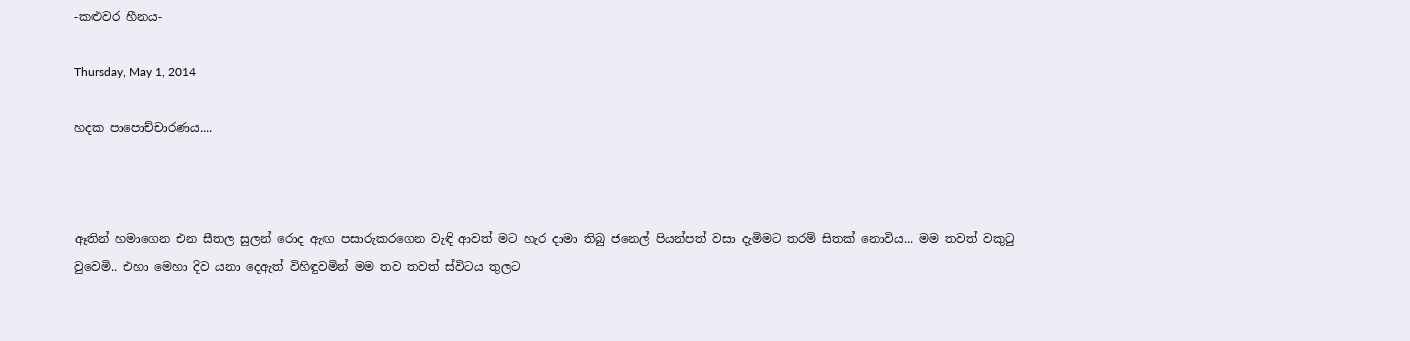-කළුවර හීනය-

Thursday, May 1, 2014

හදක පාපොච්චාරණය....



ඈතින් හමාගෙන එන සීතල සුලන් රොද ඇඟ පසාරුකරගෙන වැඳි ආවත් මට හැර දාමා තිබු ජනෙල් පියන්පත් වසා දැමිමට තරම් සිතක් නොවිය... මම තවත් වකුටු වුවෙමි.. එහා මෙහා දිව යනා දෙඇත් විහිඳුවමින් මම තව තවත් ස්විටය තුලට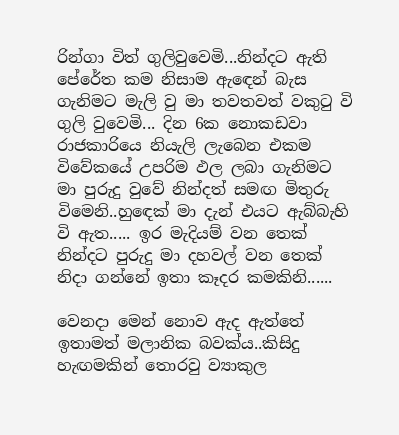රින්ගා විත් ගුලිවුවෙමි...නින්දට ඇති පේරේත කම නිසාම ඇඳෙන් බැස ගැනිමට මැලි වු මා තවතවත් වකුටු වි ගුලි වුවෙමි... දින 6ක නොකඩවා රාජකාරියෙ නියැලි ලැබෙන එකම විවේකයේ උපරිම ඵල ලබා ගැනිමට මා පුරුදු වුවේ නින්දත් සමඟ මිතුරු විමෙනි..හුඳෙක් මා දැන් එයට ඇබ්බැහි වි ඇත..... ඉර මැදියම් වන තෙක් නින්දට පුරුදු මා දහවල් වන තෙක් නිදා ගන්නේ ඉතා කෑදර කමකිනි......

වෙනදා මෙන් නොව ඇද ඇත්තේ ඉතාමත් මලානික බවක්ය..කිසිදු හැඟමකින් තොරවු ව්‍යාකුල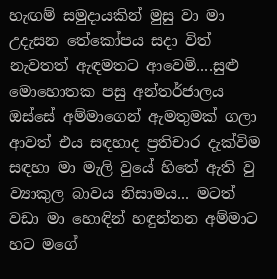හැඟම් සමුදායකින් මුසු වා මා උදැසන තේකෝපය සදා විත් නැවතත් ඇඳමතට ආවෙමි....සුළු මොහොතක පසු අන්තර්ජාලය ඔස්සේ අම්මාගෙන් ඇමතුමක් ගලා ආවත් එය සඳහාද ප්‍රතිචාර දැක්විම සඳහා මා මැලි වුයේ හිතේ ඇති වු ව්‍යාකුල බාවය නිසාමය... මටත් වඩා මා හොඳින් හඳුන්නන අම්මාට හට මගේ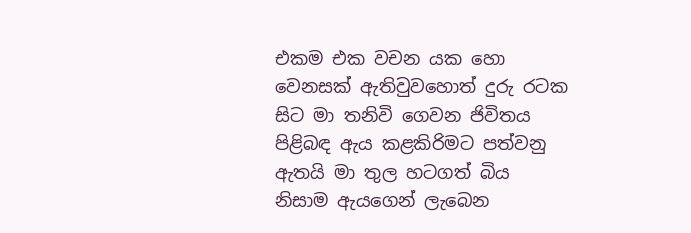එකම එක වචන යක හො වෙනසක් ඇතිවුවහොත් දුරු රටක සිට මා තනිවි ගෙවන ජිවිතය පිළිබඳ ඇය කළකිරිමට පත්වනු ඇතයි මා තුල හටගත් බිය නිසාම ඇයගෙන් ලැබෙන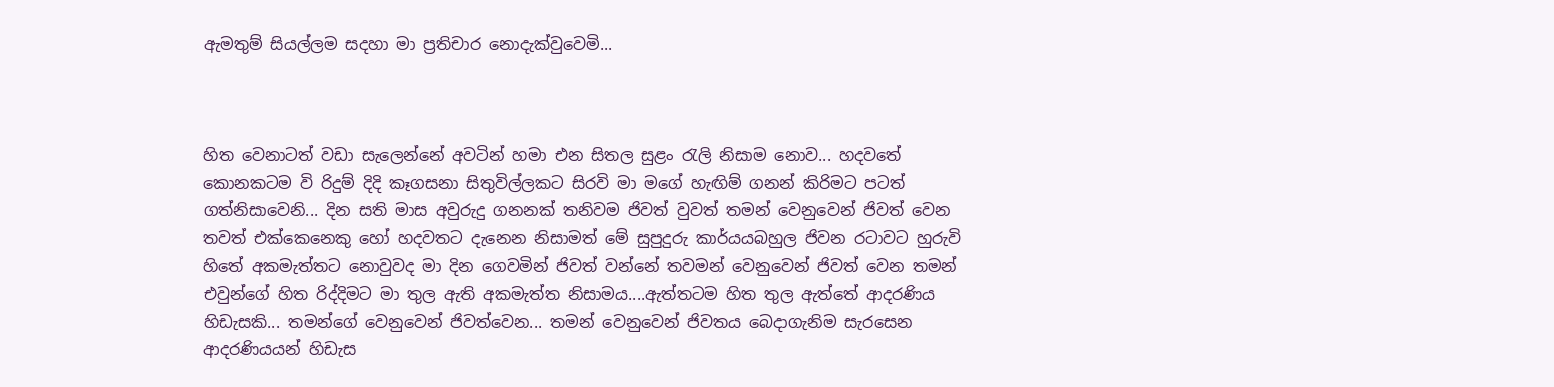ඇමතුම් සියල්ලම සදහා මා ප්‍රතිචාර නොදැක්වුවෙමි...



හිත වෙනාටත් වඩා සැලෙන්නේ අවටින් හමා එන සිතල සුළං රැලි නිසාම නොව... හදවතේ කොනකටම වි රිදුම් දිදි කෑගසනා සිතුවිල්ලකට සිරවි මා මගේ හැඟිම් ගනන් කිරිමට පටත් ගත්නිසාවෙනි... දින සති මාස අවුරුදු ගනනක් තනිවම ජිවත් වුවත් තමන් වෙනුවෙන් ජිවත් වෙන තවත් එක්කෙනෙකු හෝ හදවතට දැනෙන නිසාමත් මේ සුපුදුරු කාර්යයබහුල ජිවන රටාවට හුරුවි හිතේ අකමැත්තට නොවුවද මා දින ගෙවමින් ජිවත් වන්නේ තවමන් වෙනුවෙන් ජිවත් වෙන තමන් එවුන්ගේ හිත රිද්දිමට මා තුල ඇති අකමැත්ත නිසාමය....ඇත්තටම හිත තුල ඇත්තේ ආදරණිය හිඩැසකි... තමන්ගේ වෙනුවෙන් ජිවත්වෙන... තමන් වෙනුවෙන් ජිවතය බෙදාගැනිම සැරසෙන ආදරණියයන් හිඩැස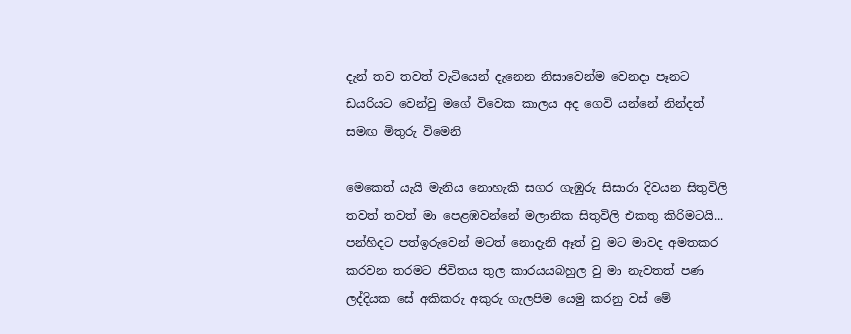දැන් තව තවත් වැටියෙන් දැනෙන නිසාවෙන්ම වෙනදා පෑනට ඩයරියට වෙන්වු මගේ විවෙක කාලය අද ගෙවි යන්නේ නින්දත් සමඟ මිතුරු විමෙනි

මෙකෙත් යැයි මැනිය නොහැකි සගර ගැඹුරු සිසාරා දිවයන සිතුවිලි තවත් තවත් මා පෙළඹවන්නේ මලානික සිතුවිලි එකතු කිරිමටයි... පන්හිදට පත්ඉරුවෙන් මටත් නොදැනි ඈත් වු මට මාවද අමතකර කරවන තරමට ජිවිතය තුල කාරයයබහුල වු මා නැවතත් පණ ලද්දියක සේ අකිකරු අකුරු ගැලපිම යෙමු කරනු වස් මේ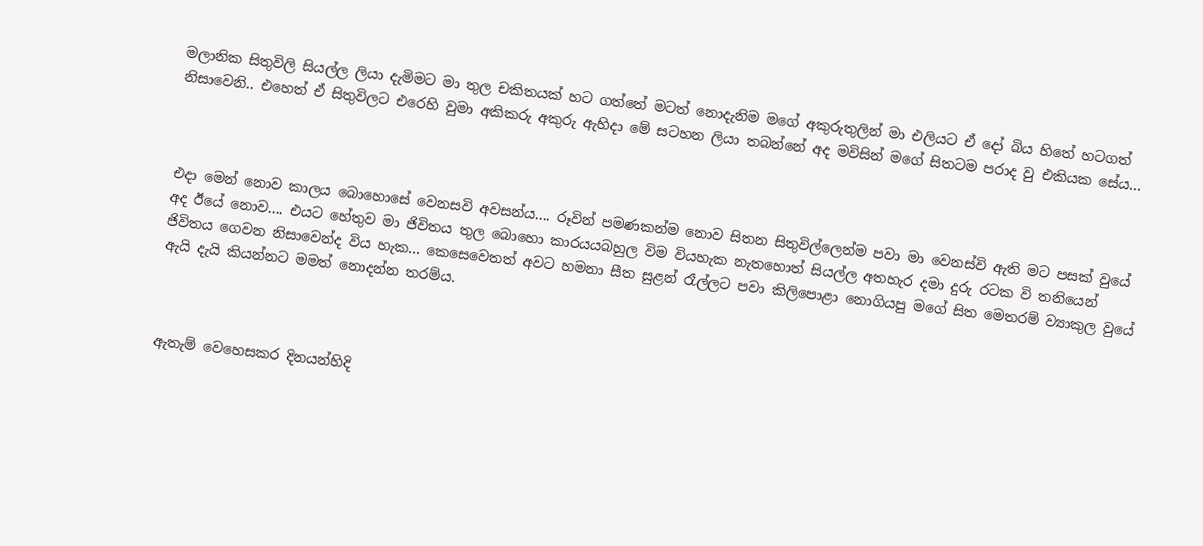මලානික සිතුවිලි සියල්ල ලියා දැමිමට මා තුල චකිතයක් හට ගත්තේ මටත් නොදැනිම මගේ අකුරුතුලින් මා එලියට ඒ දෝ බිය හිතේ හටගත් නිසාවෙනි.. එහෙත් ඒ සිතුවිලට එරෙහි වුමා අකිකරු අකුරු ඇහිදා මේ සටහන ලියා තබන්නේ අද මවිසින් මගේ සිතටම පරාද වු එකියක සේය...



එදා මෙන් නොව කාලය බොහොසේ වෙනසවි අවසන්ය.... රූවින් පමණකන්ම නොව සිතන සිතුවිල්ලෙන්ම පවා මා වෙනස්වි ඇති මට පසක් වුයේ අද ඊයේ නොව.... එයට හේතුව මා ජිවිතය තුල බොහො කාරයයබහුල විම වියහැක නැතහොත් සියල්ල අතහැර දමා දුරු රටක වි තනියෙන් ජිවිතය ගෙවන නිසාවෙන්ද විය හැක... කෙසෙවෙතත් අවට හමනා සීත සුළන් රෑල්ලට පවා කිලිපොළා නොගියපු මගේ සිත මෙතරම් ව්‍යාකුල වුයේ ඇයි දැයි කියන්නට මමත් නොදන්න තරම්ය.



ඇතැම් වෙහෙසකර දිනයන්හිදි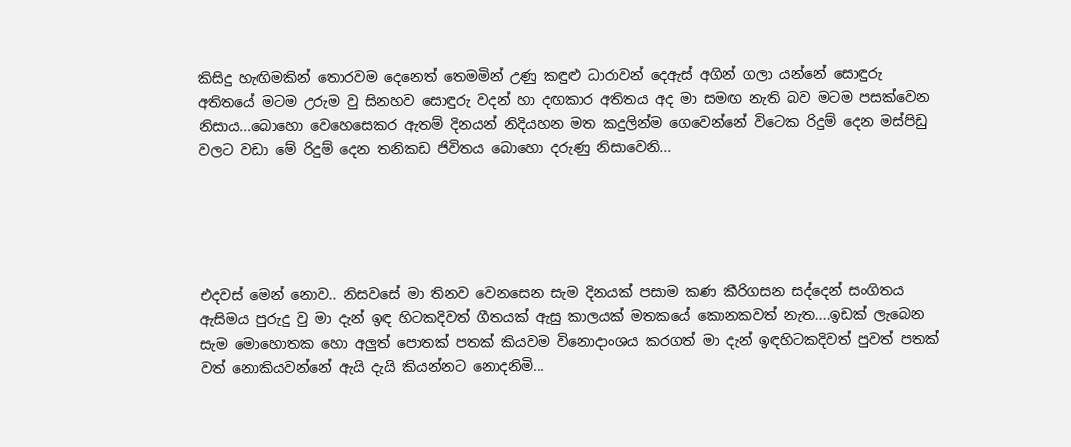කිසිදු හැඟිමකින් තොරවම දෙනෙත් තෙමමින් උණු කඳුළු ධාරාවන් දෙඇස් අගින් ගලා යන්නේ සොඳුරු අතිතයේ මටම උරුම වු සිනහව සොඳුරු වදන් හා දඟකාර අතිතය අද මා සමඟ නැති බව මටම පසක්වෙන නිසාය...බොහො වෙහෙසෙකර ඇතම් දිනයන් නිදියහන මත කදුලින්ම ගෙවෙන්නේ විටෙක රිදුම් දෙන මස්පිඩු වලට වඩා මේ රිදුම් දෙන තනිකඩ ජිවිතය බොහො දරුණු නිසාවෙනි...





එදවස් මෙන් නොව.. නිසවසේ මා තිනව වෙනසෙන සැම දිනයක් පසාම කණ කීරිගසන සද්දෙන් සංගිතය ඇසිමය පුරුදු වු මා දැන් ඉඳ හිටකදිවත් ගීතයක් ඇසු කාලයක් මතකයේ කොනකවත් නැත....ඉඩක් ලැබෙන සැම මොහොතක හො අලුත් පොතක් පතක් කියවම විනොදාංශය කරගත් මා දැන් ඉඳහිටකදිවත් පුවත් පතක් වත් නොකියවන්නේ ඇයි දැයි කියන්නට නොදනිමි...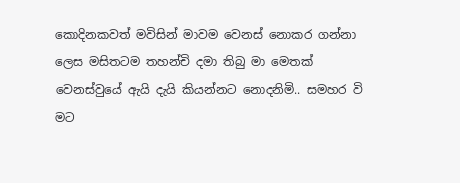කොදිනකවත් මවිසින් මාවම වෙනස් නොකර ගන්නා ලෙස මසිතටම තහන්චි දමා තිබු මා මෙතක් වෙනස්වුයේ ඇයි දැයි කියන්නට නොදනිමි.. සමහර වි මට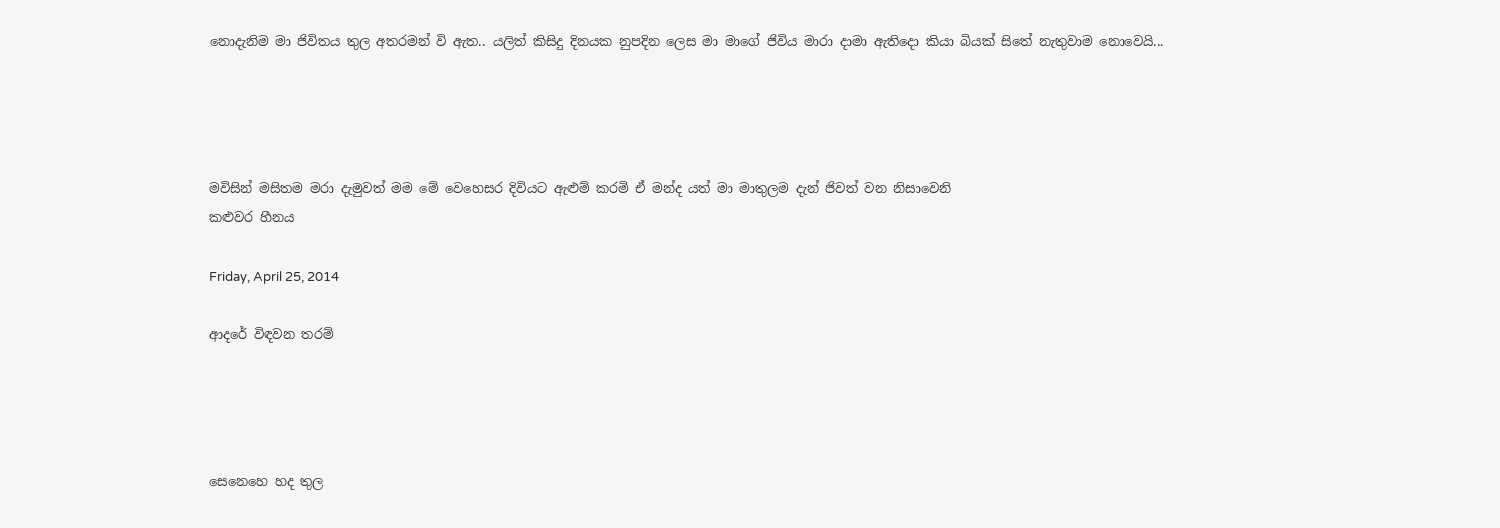නොදැනිම මා ජිවිතය තුල අතරමන් වි ඇත.. යලිත් කිසිදු දිනයක නුපදින ලෙස මා මාගේ ජිවිය මාරා දාමා ඇතිදො කියා බියක් සිතේ නැතුවාම නොවෙයි...




මවිසින් මසිතම මරා දැමුවත් මම මේ වෙහෙසර දිවියට ඇළුම් කරමි ඒ මන්ද යත් මා මාතුලම දැන් ජිවත් වන නිසාවෙනි
කළුවර හීනය

Friday, April 25, 2014

ආදරේ විඳවන තරම්




සෙනෙහෙ හද තුල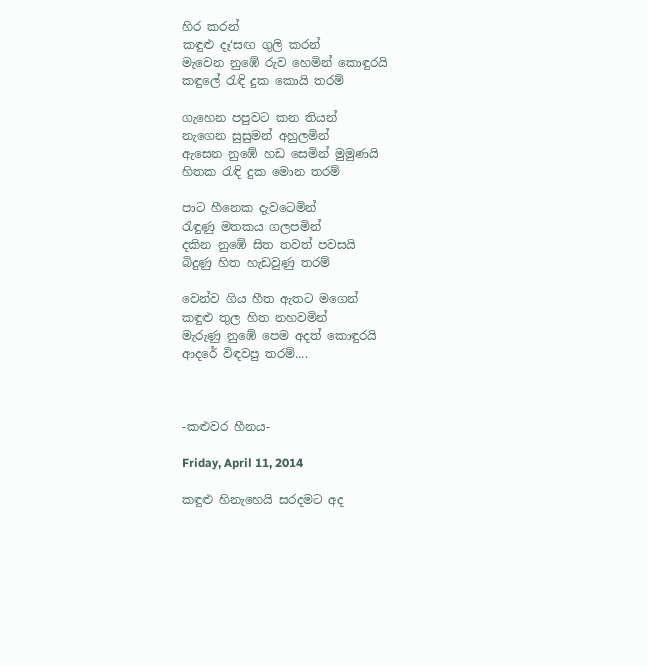හිර කරන්
කඳුළු දෑ‘සඟ ගුලි කරන්
මැවෙන නුඹේ රුව හෙමින් කොඳුරයි
කඳුලේ රැඳි දුක කොයි තරම්

ගැහෙන පපුවට කන තියන්
නැගෙන සුසුමන් අහුලමින්
ඇසෙන නුඹේ හඩ සෙමින් මුමුණයි
හිතක රැඳි දුක මොන තරම්

පාට හීනෙක දැවටෙමින්
රැඳුණු මතකය ගලපමින්
දකින නුඹේ සිත තවත් පවසයි
බිදුණු හිත හැඩවුණු තරම්

වෙන්ව ගිය හීත ඇතට මගෙන්
කඳුළු තුල හිත නහවමින්
මැරුණු නුඹේ පෙම අදත් කොඳුරයි
ආදරේ විඳවපු තරම්....



-කළුවර හීනය-

Friday, April 11, 2014

කඳුළු හිනැහෙයි සරදමට අද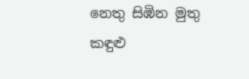නෙතු සිඹින මුතු කඳුළු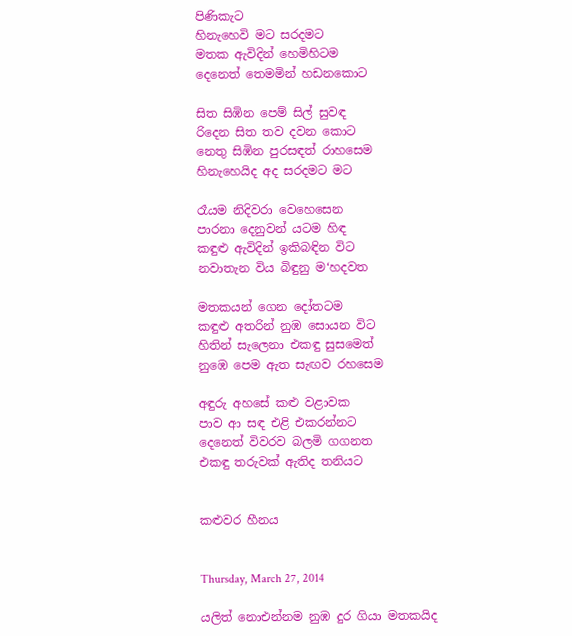පිණිකැට
හිනැහෙවි මට සරදමට
මතක ඇවිදින් හෙමිහිටම
දෙනෙත් තෙමමින් හඩනකොට

සිත සිඹින පෙම් සිල් සුවඳ
රිදෙන සිත තව දවන කොට
නෙතු සිඹින පුරසඳත් රාහසෙම
හිනැහෙයිද අද සරදමට මට

රෑයම නිදිවරා වෙහෙසෙන
පාරනා දෙනුවන් යටම හිඳ
කඳුළු ඇවිදින් ඉකිබඳින විට
නවාතැන විය බිඳුනු ම‘හදවත

මතකයන් ගෙන දෝතටම
කඳුළු අතරින් නුඹ සොයන විට
හිතින් සැලෙනා එකඳු සුසමෙත්
නුඹෙ පෙම ඇත සැඟව රහසෙම

අඳුරු අහසේ කළු වළාවක
පාව ආ සඳ එළි එකරන්නට
දෙනෙත් විවරව බලමි ගගනත
එකඳු තරුවක් ඇතිද තනියට


කළුවර හීනය


Thursday, March 27, 2014

යලිත් නොඑන්නම නුඹ දුර ගියා මතකයිද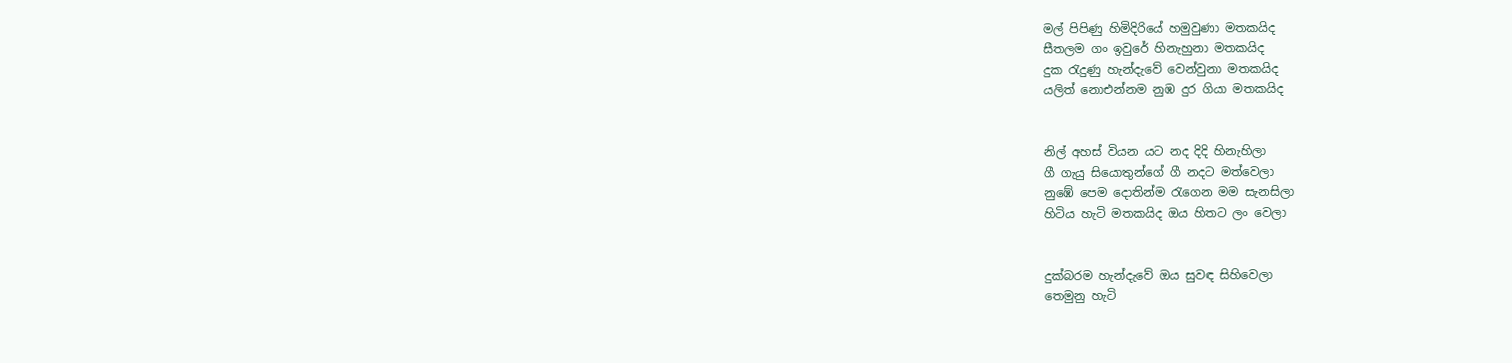මල් පිපිණු හිමිදිරියේ හමුවුණා මතකයිද
සීතලම ගං ඉවුරේ හිනැහුනා මතකයිද
දුක රැදුණු හැන්දැවේ වෙන්වුනා මතකයිද
යලිත් නොඑන්නම නුඹ දුර ගියා මතකයිද


නිල් අහස් වියන යට නද දිදි හිනැහිලා
ගී ගැයු සියොතුන්ගේ ගී නදට මත්වෙලා
නුඹේ පෙම දොතින්ම රැගෙන මම සැනසිලා
හිටිය හැටි මතකයිද ඔය හිතට ලං වෙලා


දුක්බරම හැන්දැවේ ඔය සුවඳ සිහිවෙලා
තෙමුනු හැටි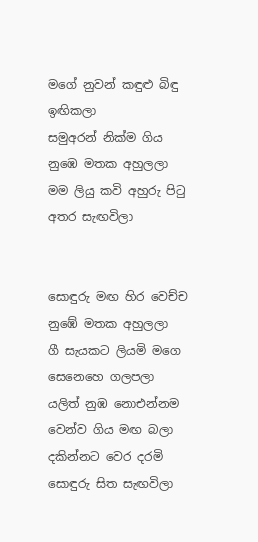මගේ නුවන් කඳුළු බිඳු ඉඟිකලා
සමුඅරන් නික්ම ගිය නුඹෙ මතක අහුලලා
මම ලියු කවි අහුරු පිටු අතර සැඟවිලා


සොඳුරු මඟ හිර වෙච්ච නුඹේ මතක අහුලලා
ගී සැයකට ලියමි මගෙ සෙනෙහෙ ගලපලා
යලිත් නුඹ නොඑන්නම වෙන්ව ගිය මඟ බලා
දකින්නට වෙර දරමි සොඳුරු සිත සැඟවිලා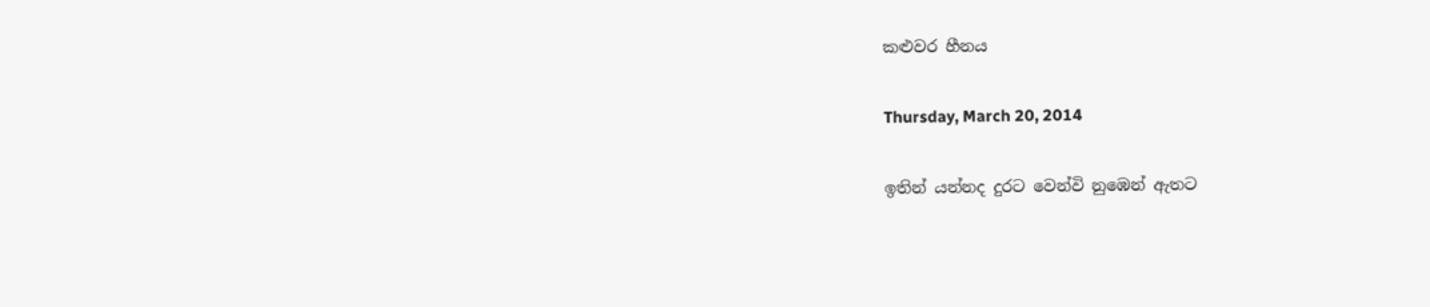කළුවර හීනය

Thursday, March 20, 2014

ඉතින් යන්නද දුරට වෙන්වි නුඹෙන් ඇතට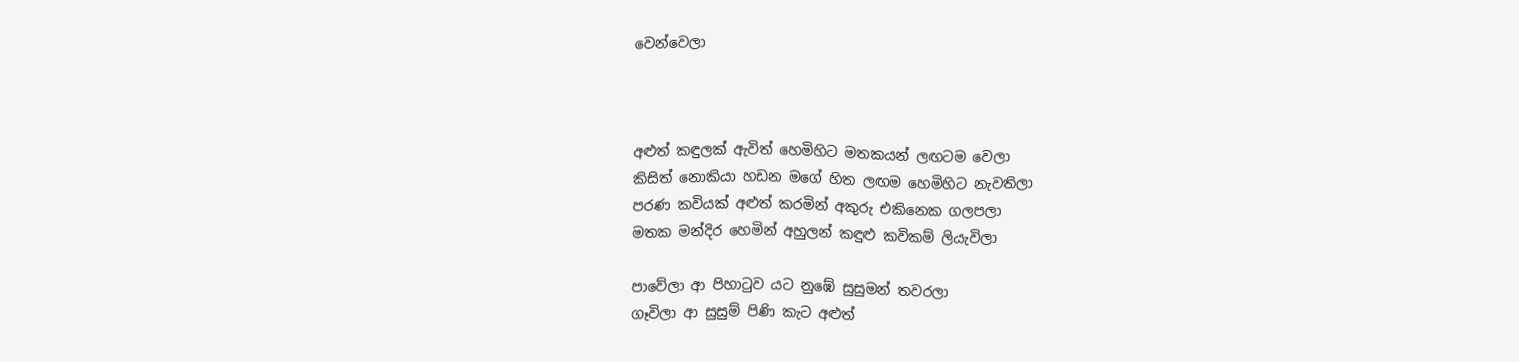වෙන්වෙලා



අළුත් කඳුලක් ඇවිත් හෙමිහිට මතකයන් ලඟටම වෙලා
කිසිත් නොකියා හඩන මගේ හිත ලඟම හෙමිහිට නැවතිලා
පරණ කවියක් අළුත් කරමින් අකුරු එකිනෙක ගලපලා
මතක මන්දිර හෙමින් අහුලන් කඳුළු කවිකම් ලියැවිලා

පාවේලා ආ පිහාටුව යට නුඹේ සුසුමන් තවරලා
ගෑවිලා ආ සුසුම් පිණි කැට අළුත්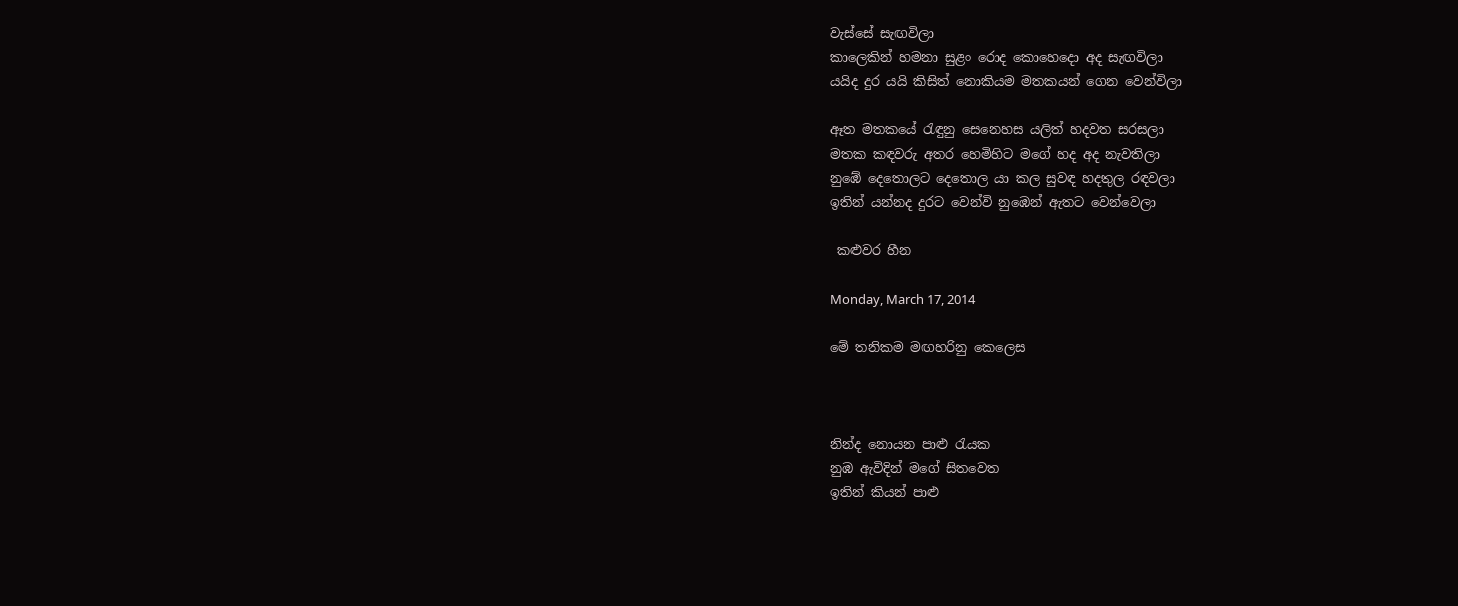වැස්සේ සැඟවිලා
කාලෙකින් හමනා සුළං රොද කොහෙදො අද සැඟවිලා
යයිද දුර යයි කිසිත් නොකියම මතකයන් ගෙන වෙන්විලා

ඈත මතකයේ රැඳුනු සෙනෙහස යලිත් හදවත සරසලා
මතක කඳවරු අතර හෙමිහිට මගේ හද අද නැවතිලා
නුඹේ දෙතොලට දෙතොල යා කල සුවඳ හදතුල රඳවලා
ඉතින් යන්නද දුරට වෙන්වි නුඹෙන් ඇතට වෙන්වෙලා

 කළුවර හීන

Monday, March 17, 2014

මේ තනිකම මඟහරිනු කෙලෙස



නින්ද නොයන පාළු රැයක
නුඹ ඇවිදින් මගේ සිතවෙත
ඉතින් කියන් පාළු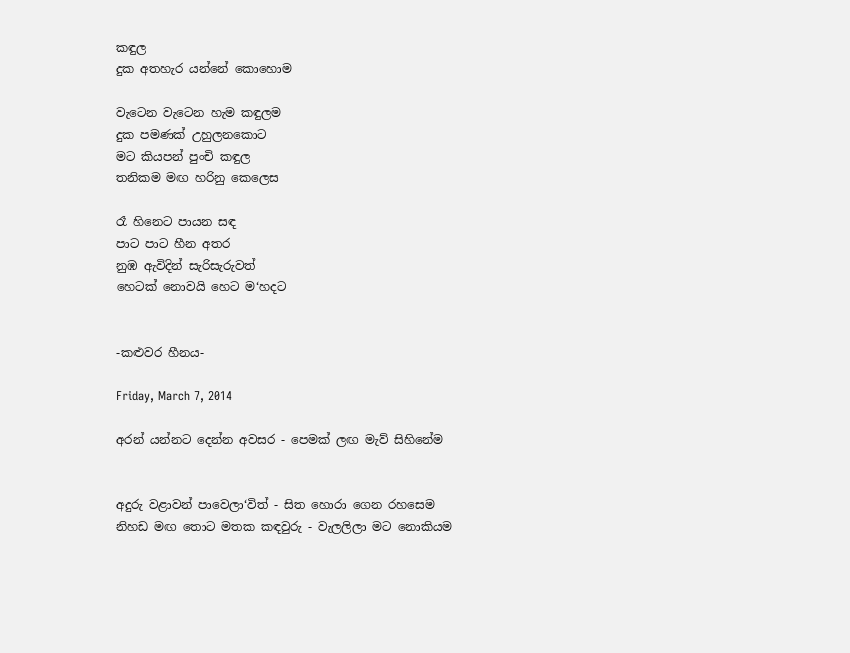කඳුල
දුක අතහැර යන්නේ කොහොම

වැටෙන වැටෙන හැම කඳුලම
දුක පමණක් උහුලනකොට
මට කියපන් පුංචි කඳුල
තනිකම මඟ හරිනු කෙලෙස

රෑ හිනෙට පායන සඳ
පාට පාට හීන අතර
නුඹ ඇවිදින් සැරිසැරුවත්
හෙටක් නොවයි හෙට ම‘හදට


-කළුවර හීනය-

Friday, March 7, 2014

අරන් යන්නට දෙන්න අවසර - පෙමක් ලඟ මැව් සිහිනේම


අදුරු වළාවන් පාවෙලා‘විත් - සිත හොරා ගෙන රහසෙම
නිහඩ මඟ තොට මතක කඳවුරු - වැලලිලා මට නොකියම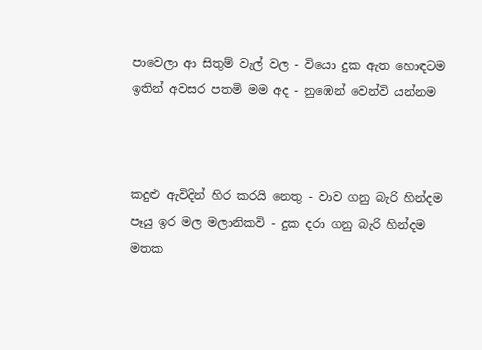පාවෙලා ආ සිතුම් වැල් වල - වියො දුක ඇත හොඳටම
ඉතින් අවසර පතමි මම අද - නුඹෙන් වෙන්වි යන්නම



කදුළු ඇවිදින් හිර කරයි නෙතු - වාව ගනු බැරි හින්දම
පෑයු ඉර මල මලානිකවි - දුක දරා ගනු බැරි හින්දම
මතක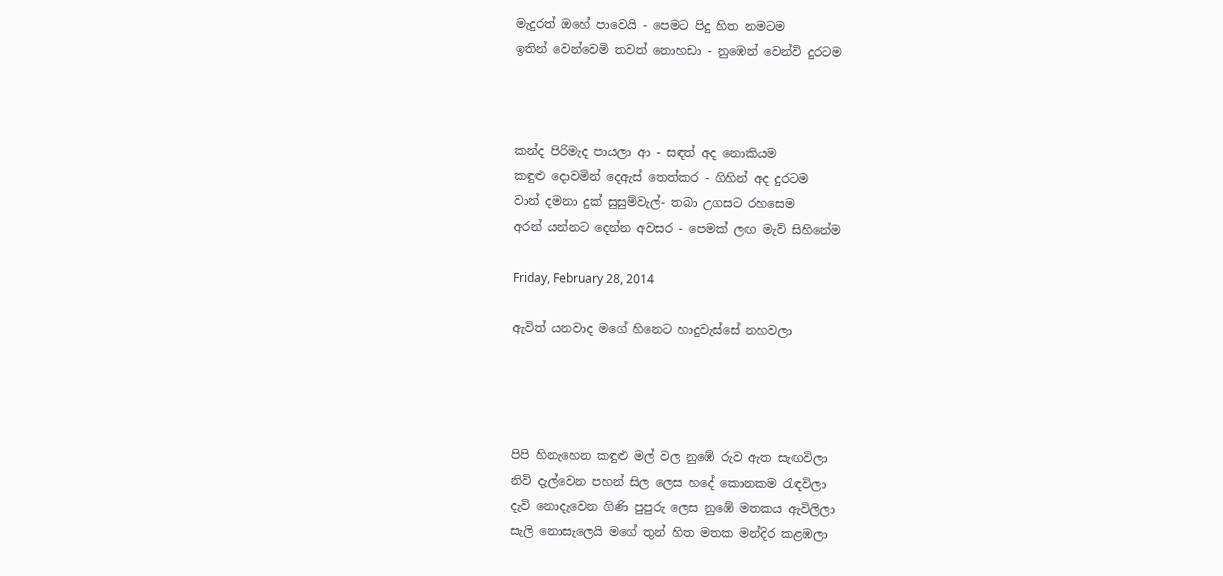මැදුරත් ඔහේ පාවෙයි - පෙමට පිදු හිත නමටම
ඉතින් වෙන්වෙමි තවත් නොහඩා - නුඹෙන් වෙන්වි දුරටම



කන්ද පිරිමැද පායලා ආ - සඳත් අද නොකියම
කඳුළු දොවමින් දෙඇස් තෙත්කර - ගිහින් අද දුරටම
වාන් දමනා දුක් සුසුම්වැල්- තබා උගසට රහසෙම
අරන් යන්නට දෙන්න අවසර - පෙමක් ලඟ මැව් සිහිනේම

Friday, February 28, 2014

ඇවිත් යනවාද මගේ හිනෙට හාදුවැස්සේ නහවලා




පිපි හිනැහෙන කඳුළු මල් වල නුඹේ රුව ඇත සැඟවිලා
නිවි දැල්වෙන පහන් සිල ලෙස හදේ කොනකම රැඳවිලා
දැවි නොදැවෙන ගිණි පුපුරු ලෙස නුඹේ මතකය ඇවිලිලා
සැලි නොසැලෙයි මගේ තුන් හිත මතක මන්දිර කළඹලා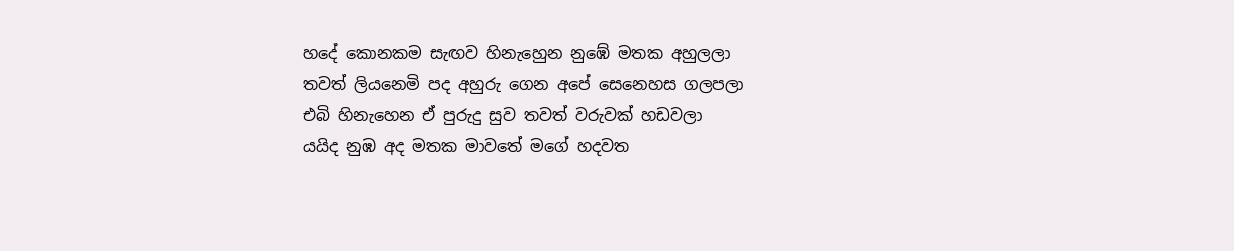හදේ කොනකම සැඟව හිනැහෙුන නුඹේ මතක අහුලලා
තවත් ලියනෙමි පද අහුරු ගෙන අපේ සෙනෙහස ගලපලා
එබි හිනැහෙන ඒ පුරුදු සුව තවත් වරුවක් හඩවලා
යයිද නුඹ අද මතක මාවතේ මගේ හදවත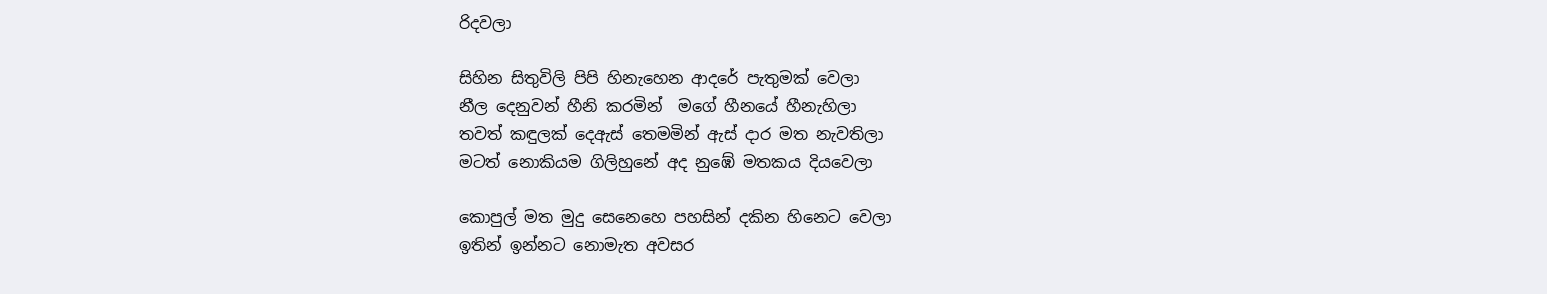රිදවලා

සිහින සිතුවිලි පිපි හිනැහෙන ආදරේ පැතුමක් වෙලා
නීල දෙනුවන් හීනි කරමින්  මගේ හීනයේ හීනැහිලා
තවත් කඳුලක් දෙඇස් තෙමමින් ඇස් දාර මත නැවතිලා
මටත් නොකියම ගිලිහුනේ අද නුඹේ මතකය දියවෙලා

කොපුල් මත මුදු සෙනෙහෙ පහසින් දකින හිනෙට වෙලා
ඉතින් ඉන්නට නොමැත අවසර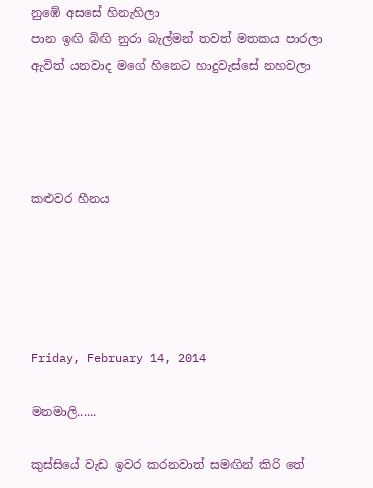නුඹේ අසසේ හිනැහිලා
පාන ඉඟි බිඟි නුරා බැල්මන් තවත් මතකය පාරලා
ඇවිත් යනවාද මගේ හිනෙට හාදුවැස්සේ නහවලා




කළුවර හීනය





Friday, February 14, 2014

මනමාලි......

කුස්සියේ වැඩ ඉවර කරනවාත් සමඟින් කිරි තේ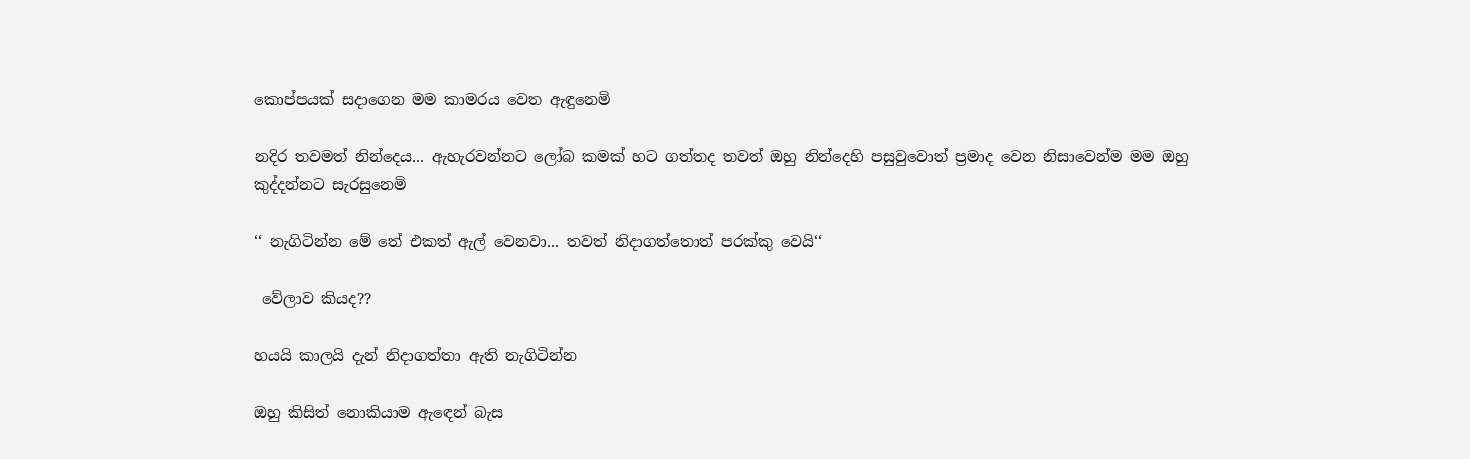කොප්පයක් සදාගෙන මම කාමරය වෙත ඇඳුනෙමි

නදිර තවමත් නින්දෙය... ඇහැරවන්නට ලෝබ කමක් හට ගත්තද තවත් ඔහු නින්දෙහි පසුවුවොත් ප්‍රමාද වෙන නිසාවෙන්ම මම ඔහු කුද්දන්නට සැරසුනෙමි

‘‘ නැගිටින්න මේ තේ එකත් ඇල් වෙනවා... තවත් නිදාගත්තොත් පරක්කු වෙයි‘‘

 වේලාව කියද??

හයයි කාලයි දැන් නිදාගත්තා ඇති නැගිටින්න

ඔහු කිසිත් නොකියාම ඇඳෙන් බැස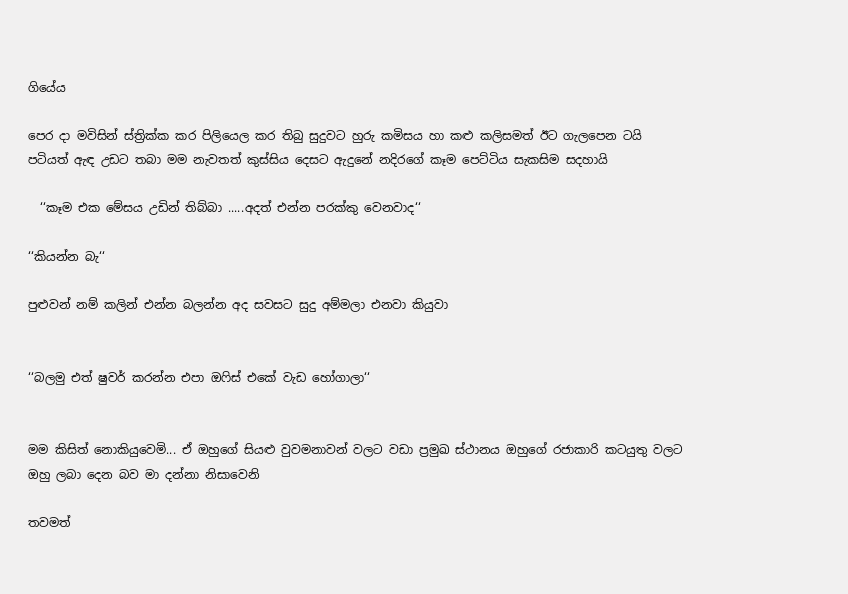ගියේය

පෙර දා මවිසින් ස්ත්‍රික්ක කර පිලියෙල කර තිබු සුදුවට හුරු කමිසය හා කළු කලිසමත් ඊට ගැලපෙන ටයි පටියත් ඇඳ උඩට තබා මම නැවතත් කුස්සිය දෙසට ඇදුනේ නදිරගේ කෑම පෙට්ටිය සැකසිම සදහායි

  ‘‘කෑම එක මේසය උඩින් තිබ්බා .....අදත් එන්න පරක්කු වෙනවාද‘‘

‘‘කියන්න බැ‘‘

පුළුවන් නම් කලින් එන්න බලන්න අද සවසට සුදු අම්මලා එනවා කියුවා


‘‘බලමු එත් ෂුවර් කරන්න එපා ඔෆිස් එකේ වැඩ හෝගාලා‘‘


මම කිසිත් නොකියුවෙමි... ඒ ඔහුගේ සියළු වුවමනාවන් වලට වඩා ප්‍රමුඛ ස්ථානය ඔහුගේ රජාකාරි කටයුතු වලට ඔහු ලබා දෙන බව මා දන්නා නිසාවෙනි

තවමත්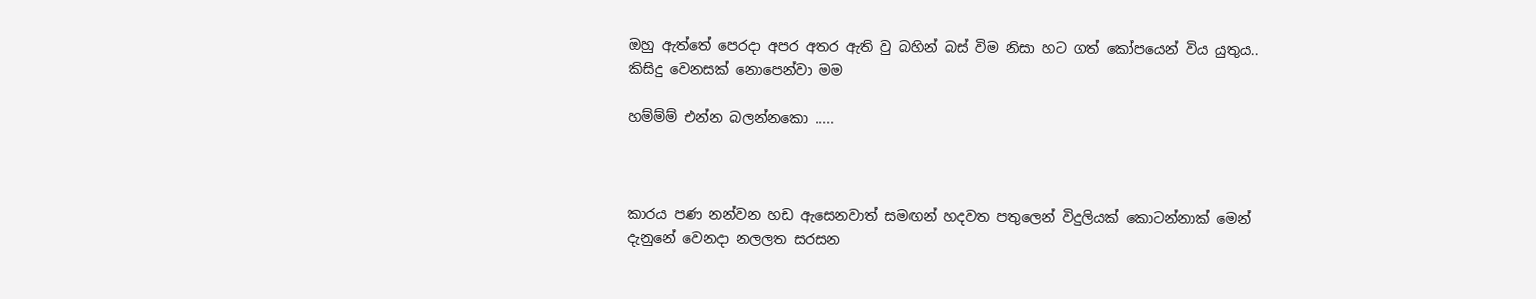ඔහු ඇත්තේ පෙරදා අපර අතර ඇති වු බහින් බස් විම නිසා හට ගත් කෝපයෙන් විය යුතුය.. කිසිදු වෙනසක් නොපෙන්වා මම

හම්ම්ම් එන්න බලන්නකො .....



කාරය පණ නන්වන හඩ ඇසෙනවාත් සමඟන් හදවත පතුලෙන් විදුලියක් කොටන්නාක් මෙන් දැනුනේ වෙනදා නලලත සරසන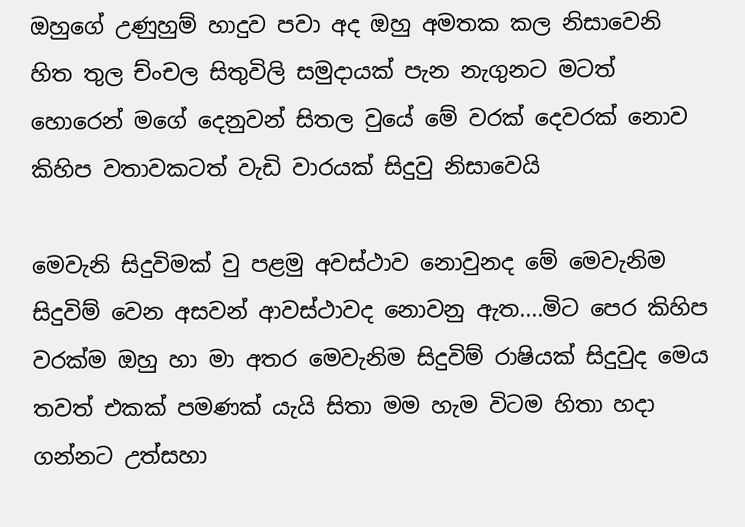ඔහුගේ උණුහුම් හාදුව පවා අද ඔහු අමතක කල නිසාවෙනි
හිත තුල ච්ංචල සිතුවිලි සමුදායක් පැන නැගුනට මටත් හොරෙන් මගේ දෙනුවන් සිතල වුයේ මේ වරක් දෙවරක් නොව කිහිප වතාවකටත් වැඩි වාරයක් සිදුවු නිසාවෙයි

මෙවැනි සිදුවිමක් වු පළමු අවස්ථාව නොවුනද මේ මෙවැනිම සිදුවිම් වෙන අසවන් ආවස්ථාවද නොවනු ඇත....මිට පෙර කිහිප වරක්ම ඔහු හා මා අතර මෙවැනිම සිදුවිම් රාෂියක් සිදුවුද මෙය තවත් එකක් පමණක් යැයි සිතා මම හැම විටම හිතා හදා ගන්නට උත්සහා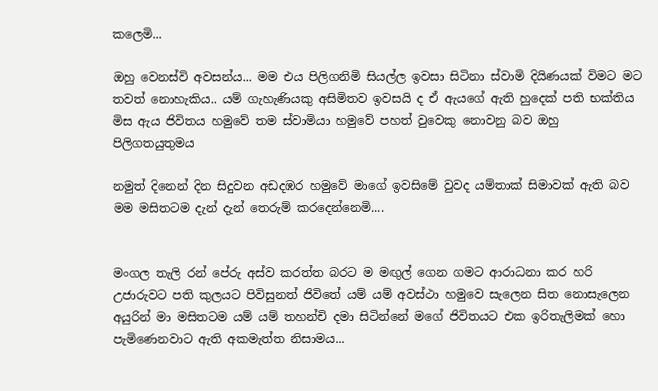කලෙමි...

ඔහු වෙනස්වි අවසන්ය... මම එය පිලිගනිමි සියල්ල ඉවසා සිටිනා ස්වාමි දියිණයක් විමට මට තවත් නොහැකිය.. යම් ගැහැණියකු අසිමිතව ඉවසයි ද ඒ ඇයගේ ඇති හුදෙක් පති භක්තිය මිස ඇය ජිවිතය හමුවේ තම ස්වාමියා හමුවේ පහත් වුවෙකු නොවනු බව ඔහු පිලිගතයුතුමය

නමුත් දිනෙන් දින සිදුවන අඩදඹර හමුවේ මාගේ ඉවසිමේ වුවද යම්තාක් සිමාවක් ඇති බව මම මසිතටම දැන් දැන් තෙරුම් කරදෙන්නෙමි....


මංගල තැලි රන් පේරු අස්ව කරත්ත බරට ම මඟුල් ගෙන ගමට ආරාධනා කර හරි උජාරුවට පති කුලයට පිවිසුනත් ජිවිතේ යම් යම් අවස්ථා හමුවෙ සැලෙන සිත නොසැලෙන අයුරින් මා මසිතටම යම් යම් තහන්චි දමා සිටින්නේ මගේ ජිවිතයට එක ඉරිතැලිමක් හො පැමිණෙනවාට ඇති අකමැත්ත නිසාමය...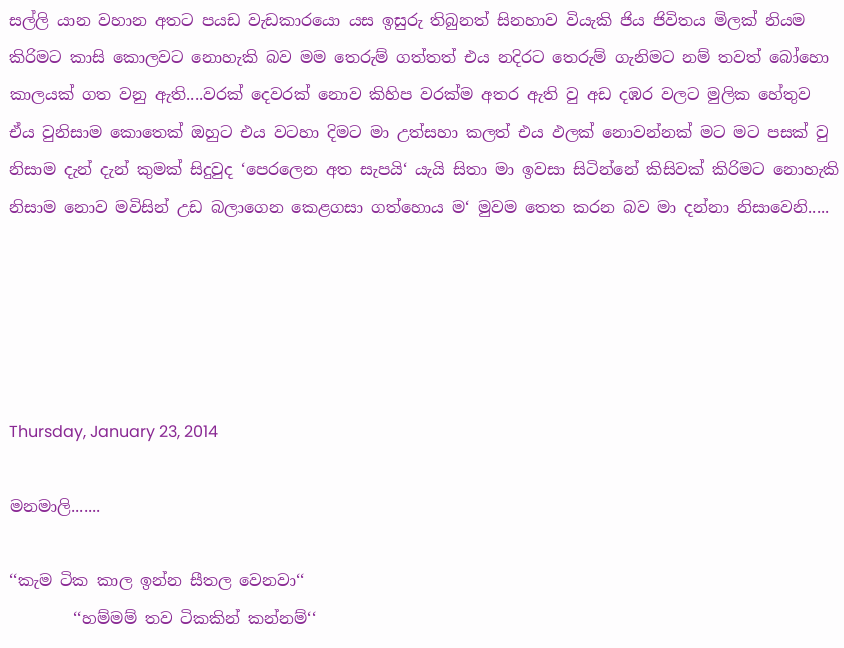සල්ලි යාන වහාන අතට පයඩ වැඩකාරයො යස ඉසුරු තිබුනත් සිනහාව වියැකි ජිය ජිවිතය මිලක් නියම කිරිමට කාසි කොලවට නොහැකි බව මම තෙරුම් ගත්තත් එය නදිරට තෙරුම් ගැනිමට නම් තවත් බෝහො කාලයක් ගත වනු ඇති....වරක් දෙවරක් නොව කිහිප වරක්ම අතර ඇති වු අඩ දඹර වලට මුලික හේතුව ඒය වුනිසාම කොතෙක් ඔහුට එය වටහා දිමට මා උත්සහා කලත් එය ඵලක් නොවන්නක් මට මට පසක් වු නිසාම දැන් දැන් කුමක් සිදුවුද ‘පෙරලෙන අත සැපයි‘ යැයි සිතා මා ඉවසා සිටින්නේ කිසිවක් කිරිමට නොහැකි නිසාම නොව මවිසින් උඩ බලාගෙන කෙළගසා ගත්හොය ම‘ මුවම තෙත කරන බව මා දන්නා නිසාවෙනි.....





Thursday, January 23, 2014

මනමාලි.......

‘‘කැම ටික කාල ඉන්න සීතල වෙනවා‘‘
        ‘‘හම්මම් තව ටිකකින් කන්නම්‘‘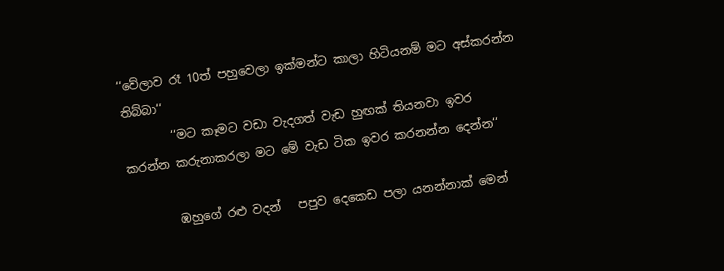‘‘වේලාව රෑ 10ත් පහුවෙලා ඉක්මන්ට කාලා හිටියනම් මට අස්කරන්න තිබ්බා‘‘
        ‘‘මට කෑමට වඩා වැදගත් වැඩ හුඟක් තියනවා ඉවර කරන්න කරුනාකරලා මට මේ වැඩ ටික ඉවර කරනන්න දෙන්න‘‘

        ඹහුගේ රළු වදන්   පපුව දෙකෙඩ පලා යනන්නාක් මෙන්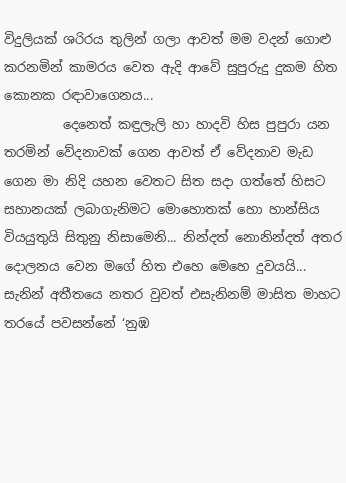විදුලියක් ශරිරය තුලින් ගලා ආවත් මම වදන් ගොළු කරනමින් කාමරය වෙත ඇදි ආවේ සුපුරුදු දුකම හිත කොනක රඳාවාගෙනය...
         දෙනෙත් කඳුලැලි හා හාදවි හිස පුපුරා යන තරමින් වේදනාවක් ගෙන ආවත් ඒ වේදනාව මැඩ ගෙන මා නිදි යහන වෙතට සිත සදා ගත්තේ හිසට සහානයක් ලබාගැනිමට මොහොතක් හො හාන්සිය වියයුතුයි සිතුනු නිසාමෙනි... නින්දත් නොනින්දත් අතර දොලනය වෙන මගේ හිත එහෙ මෙහෙ දුවයයි... සැනින් අතීතයෙ නතර වුවත් එසැනිනම් මාසිත මාහට තරයේ පවසන්නේ ‘නුඹ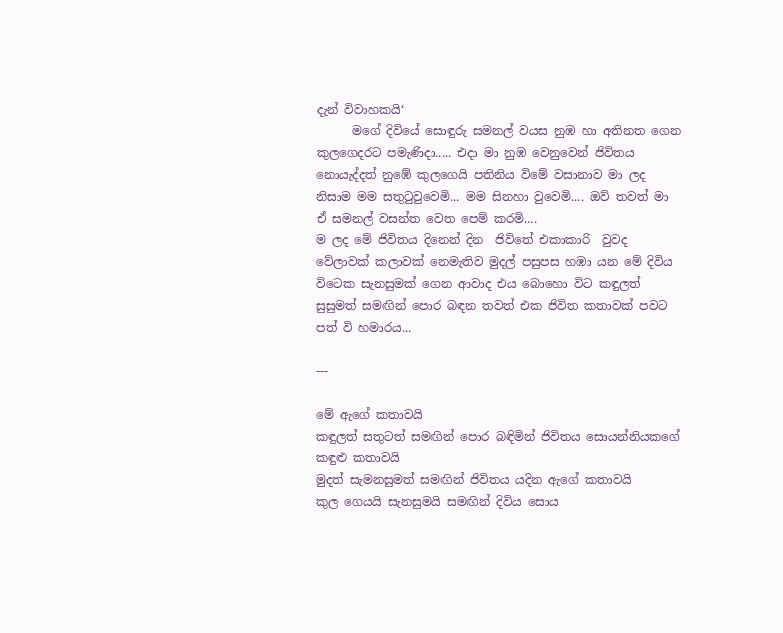දැන් විවාහකයි‘
      මගේ දිවියේ සොඳුරු සමනල් වයස නුඹ හා අතිනත ගෙන කුලගෙදරට පමැණිදා..... එදා මා නුඹ වෙනුවෙන් ජිවිතය නොයැද්දත් නුඹේ කුලගෙයි පතිනිය විමේ වසානාව මා ලද නිසාම මම සතුටුවුවෙමි... මම සිනහා වුවෙමි.... ඔව් තවත් මා ඒ සමනල් වසන්ත වෙත පෙම් කරමි....
ම ලද මේ ජිවිතය දිනෙන් දින  ජිවිතේ එකාකාරි  වුවද වේලාවක් කලාවක් නෙමැතිව මුදල් පසුපස හඹා යන මේ දිවිය විටෙක සැනසුමක් ගෙන ආවාද එය බොහො විට කඳුලත් සුසුමත් සමඟින් පොර බඳන තවත් එක ජිවිත කතාවක් පවට පත් වි හමාරය...

---

මේ ඇගේ කතාවයි
කඳුලත් සතුටත් සමඟින් පොර බඳිමින් ජිවිතය සොයන්නියකගේ කඳුළු කතාවයි
මුදත් සැමනසුමත් සමඟින් ජිවිතය යදින ඇගේ කතාවයි
කුල ගෙයයි සැනසුමයි සමඟින් දිවිය සොය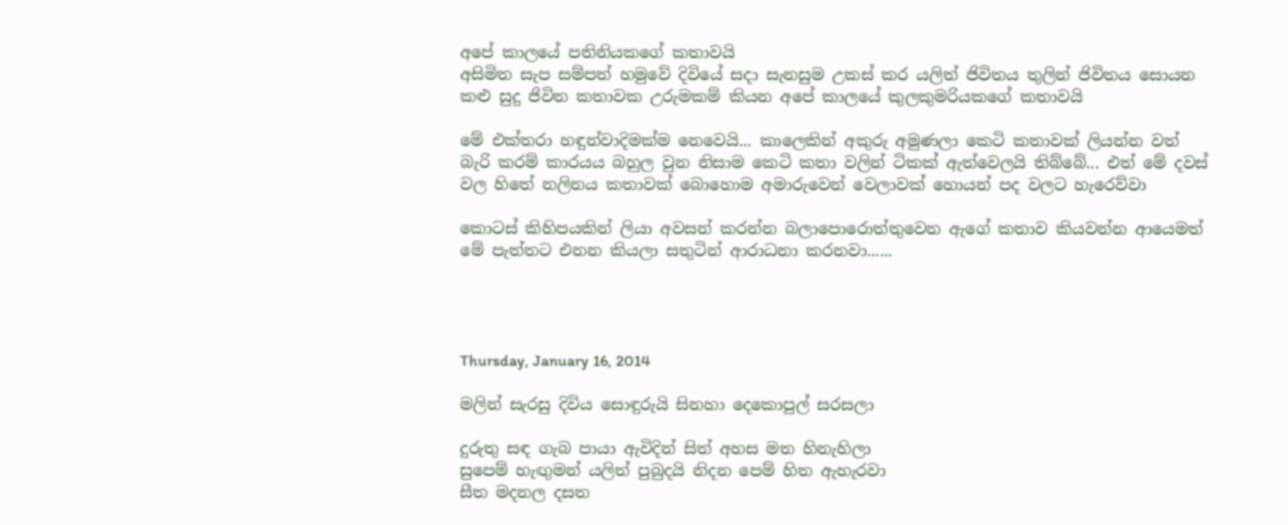අපේ කාලයේ පතිනියකගේ කතාවයි
අසිමිත සැප සම්පත් හමුවේ දිවියේ සදා සැනසුම උකස් කර යලිත් ජිවිතය තුලින් ජිවිතය සොයන කළු සුදු ජිවිත කතාවක උරුමකම් කියන අපේ කාලයේ කුලකුමරියකගේ කතාවයි

මේ එක්තරා හඳුන්වාදිමක්ම නෙවෙයි... කාලෙකින් අකුරු අමුණලා කෙටි කතාවක් ලියන්න වත් බැරි කරම් කාරයය බහුල වුන නිසාම කෙටි කතා වලින් ටිකක් ඇත්වෙලයි තිබ්බේ... එත් මේ දවස් වල හිතේ නලිනය කතාවක් බොහොම අමාරුවෙන් වෙලාවක් හොයන් පද වලට හැරෙව්වා

කොටස් කිහිපයකින් ලියා අවසන් කරන්න බලාපොරොත්තුවෙන ඇගේ කතාව කියවන්න ආයෙමත් මේ පැත්තට එනන කියලා සතුටින් ආරාධනා කරනවා......




Thursday, January 16, 2014

මලින් සැරසු දිවිය සොඳුරුයි සිනහා දෙකොපුල් සරසලා

දුරුතු සඳ ගැබ පායා ඇවිදින් සිත් අහස මත හිනැහිලා
සුපෙම් හැඟුමන් යලිත් පුබුදයි නිදන පෙම් හිත ඇහැරවා
සීත මදනල දසත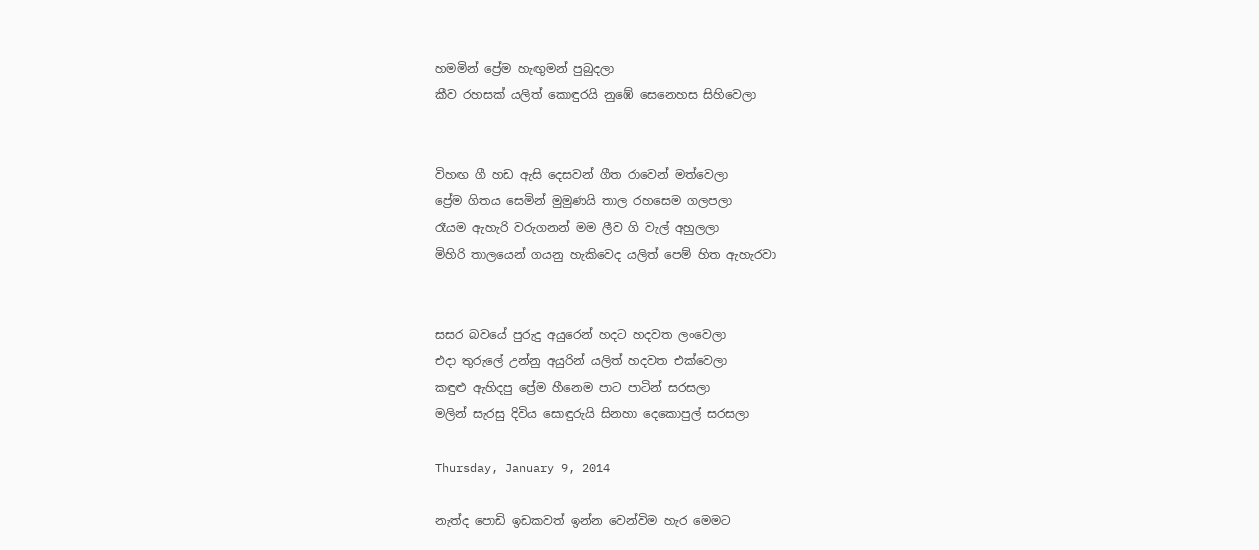හමමින් ප්‍රේම හැඟුමන් පුබුදලා
කීව රහසක් යලිත් කොඳුරයි නුඹේ සෙනෙහස සිහිවෙලා


විහඟ ගී හඩ ඇසි දෙසවන් ගීත රාවෙන් මත්වෙලා
ප්‍රේම ගිතය සෙමින් මුමුණයි තාල රහසෙම ගලපලා
රෑයම ඇහැරි වරුගනන් මම ලීව ගි වැල් අහුලලා
මිහිරි තාලයෙන් ගයනු හැකිවෙද යලිත් පෙම් හිත ඇහැරවා


සසර බවයේ පුරුදු අයුරෙන් හදට හදවත ලංවෙලා
එදා තුරුලේ උන්නු අයුරින් යලිත් හදවත එක්වෙලා
කඳුළු ඇහිදපු ප්‍රේම හීනෙම පාට පාටින් සරසලා
මලින් සැරසු දිවිය සොඳුරුයි සිනහා දෙකොපුල් සරසලා

Thursday, January 9, 2014

නැත්ද පොඩි ඉඩකවත් ඉන්න වෙන්විම හැර මෙමට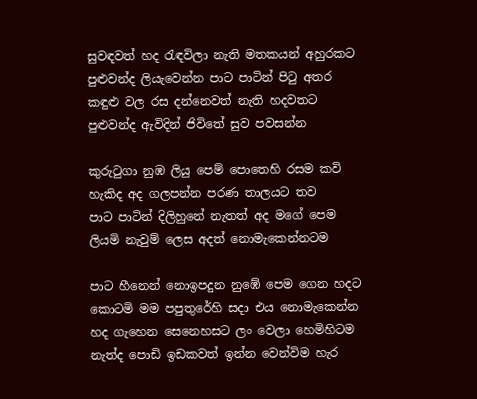සුවඳවත් හද රැඳවිලා නැති මතකයන් අහුරකට
පුළුවන්ද ලියැවෙන්න පාට පාටින් පිටු අතර
කඳුළු වල රස දන්නෙවත් නැති හදවතට
පුළුවන්ද ඇවිදින් ජිවිතේ සුව පවසන්න

කුරුටුගා නුඹ ලියු පෙම් පොතෙහි රසම කවි
හැකිද අද ගලපන්න පරණ තාලයට තව
පාට පාටින් දිලිහුනේ නැතත් අද මගේ පෙම
ලියමි නැවුම් ලෙස අදත් නොමැකෙන්නටම

පාට හීනෙන් නොඉපදුන නුඹේ පෙම ගෙන හදට
කොටමි මම පපුතුරේහි සදා එය නොමැකෙන්න
හද ගැහෙන සෙනෙහසට ලං වෙලා හෙමිහිටම
නැත්ද පොඩි ඉඩකවත් ඉන්න වෙන්විම හැර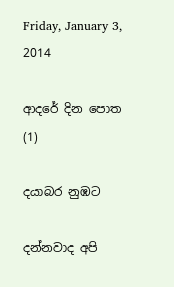Friday, January 3, 2014

ආදරේ දින පොත (1)

දයාබර නුඹට

දන්නවාද අපි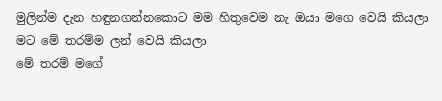මුලින්ම දැන හඳුනගන්නකොට මම හිතුවෙම නැ ඔයා මගෙ වෙයි කියලා
මට මේ තරම්ම ලන් වෙයි කියලා
මේ තරම් මගේ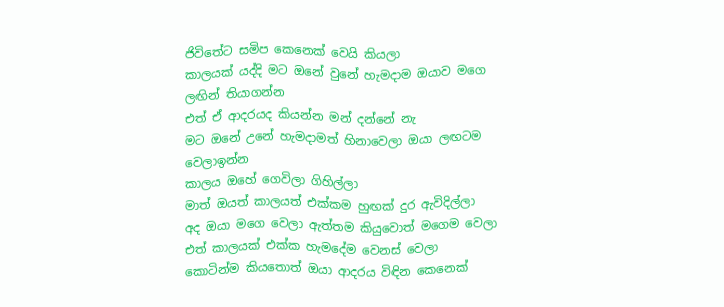ජිවිතේට සමිප කෙනෙක් වෙයි කියලා
කාලයක් යද්දි මට ඔනේ වුනේ හැමදාම ඔයාව මගෙ ලඟින් තියාගන්න
එත් ඒ ආදරයද කියන්න මන් දන්නේ නැ
මට ඔනේ උනේ හැමදාමත් හිනාවෙලා ඔයා ලඟටම වෙලාඉන්න
කාලය ඔහේ ගෙවිලා ගිහිල්ලා
මාත් ඔයත් කාලයත් එක්කම හුඟක් දුර ඇවිදිල්ලා
අද ඔයා මගෙ වෙලා ඇත්තම කියුවොත් මගෙම වෙලා
එත් කාලයක් එක්ක හැමදේම වෙනස් වෙලා
කොටින්ම කියතොත් ඔයා ආදරය විඳින කෙනෙක්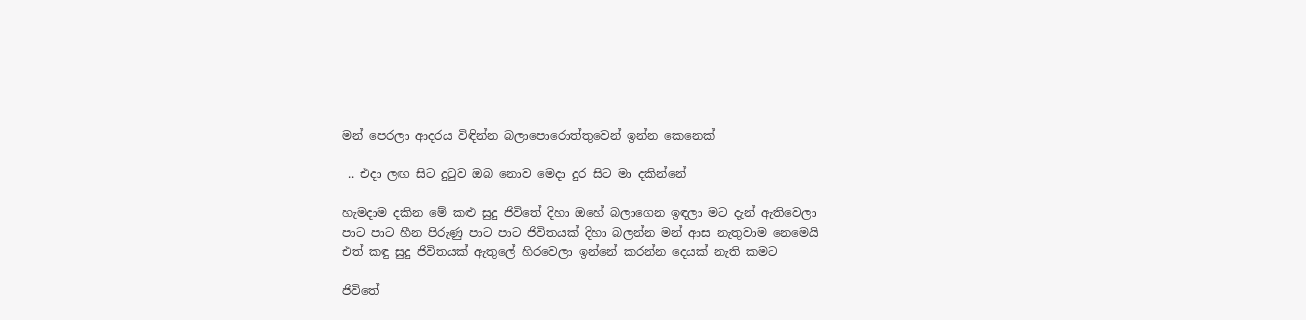මන් පෙරලා ආදරය විඳින්න බලාපොරොත්තුවෙන් ඉන්න කෙනෙක්

 .. එදා ලඟ සිට දුටුව ඔබ නොව මෙදා දුර සිට මා දකින්නේ

හැමදාම දකින මේ කළු සුදු ජිවිතේ දිහා ඔහේ බලාගෙන ඉඳලා මට දැන් ඇතිවෙලා
පාට පාට හීන පිරුණු පාට පාට ජිවිතයක් දිහා බලන්න මන් ආස නැතුවාම නෙමෙයි
එත් කඳු සුදු ජිවිතයක් ඇතුලේ හිරවෙලා ඉන්නේ කරන්න දෙයක් නැති කමට

ජිවිතේ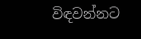විඳවන්නට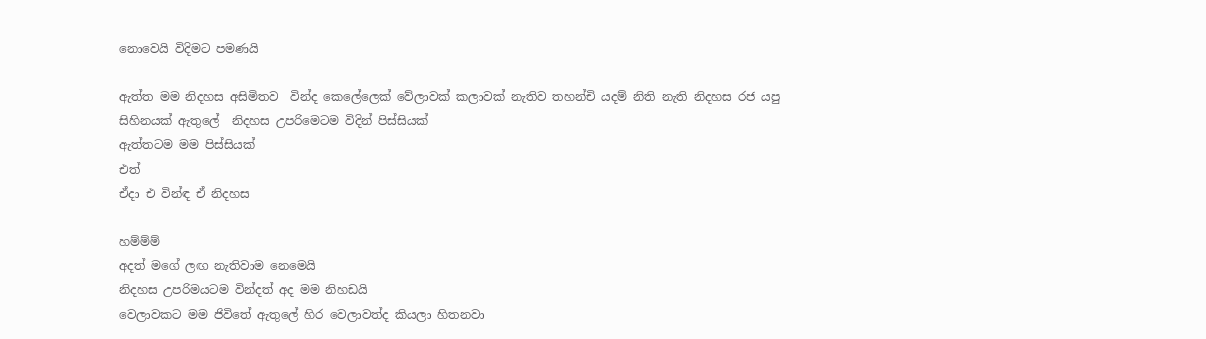නොවෙයි විදිමට පමණයි

ඇත්ත මම නිදහස අසිමිතව  වින්ද කෙලේලෙක් වේලාවක් කලාවක් නැතිව තහන්චි යදම් නිති නැති නිදහස රජ යපු සිහිනයක් ඇතුලේ  නිදහස උපරිමෙටම විදින් පිස්සියක්
ඇත්තටම මම පිස්සියක්
එත්
ඒදා එ වින්ඳ ඒ නිදහස

හම්ම්ම්
අදත් මගේ ලඟ නැතිවාම නෙමෙයි
නිදහස උපරිමයටම වින්දත් අද මම නිහඩයි
වෙලාවකට මම ජිවිතේ ඇතුලේ හිර වෙලාවත්ද කියලා හිතනවා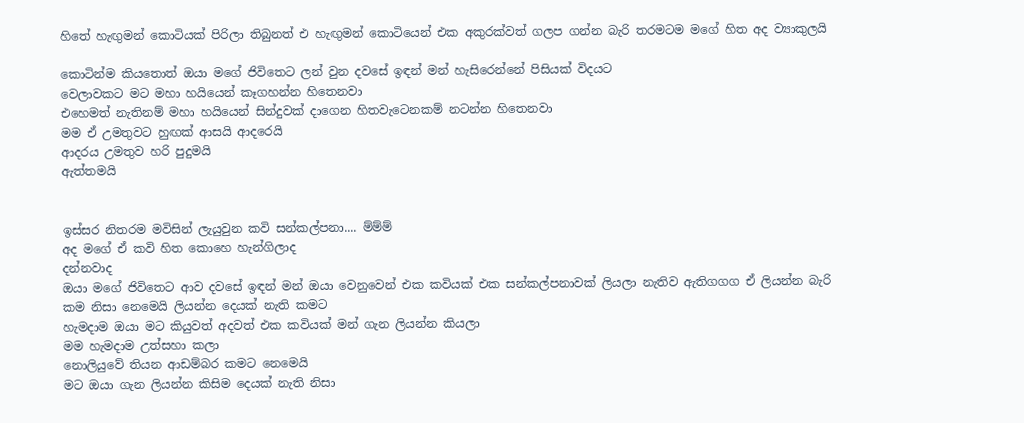හිතේ හැඟුමන් කොටියක් පිරිලා තිබුනත් එ හැඟුමන් කොටියෙන් එක අකුරක්වත් ගලප ගන්න බැරි තරමටම මගේ හිත අද ව්‍යාකුලයි

කොටින්ම කියතොත් ඔයා මගේ ජිවිතෙට ලන් වුන දවසේ ඉඳන් මන් හැසිරෙන්නේ පිසියක් විදයට
වෙලාවකට මට මහා හයියෙන් කෑගහන්න හිතෙනවා
එහෙමත් නැතිනම් මහා හයියෙන් සින්දුවක් දාගෙන හිතවැටෙනකම් නටන්න හිතෙනවා
මම ඒ උමතුවට හුඟක් ආසයි ආදරෙයි
ආදරය උමතුව හරි පුදුමයි
ඇත්තමයි


ඉස්සර නිතරම මවිසින් ලැයුවුන කවි සන්කල්පනා.... ම්ම්ම්
අද මගේ ඒ කවි හිත කොහෙ හැන්ගිලාද
දන්නවාද
ඔයා මගේ ජිවිතෙට ආව දවසේ ඉඳන් මන් ඔයා වෙනුවෙන් එක කවියක් එක සන්කල්පනාවක් ලියලා නැතිව ඇතිගගග ඒ ලියන්න බැරි කම නිසා නෙමෙයි ලියන්න දෙයක් නැති කමට
හැමදාම ඔයා මට කියුවත් අදවත් එක කවියක් මන් ගැන ලියන්න කියලා
මම හැමදාම උත්සහා කලා
නොලියුවේ තියන ආඩම්බර කමට නෙමෙයි
මට ඔයා ගැන ලියන්න කිසිම දෙයක් නැති නිසා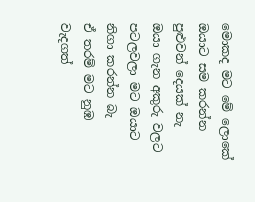මොකද මට මේ ලොකේ ඔයාට සම කරන්න පුළුවන් දෙයක් නැ
ඔයා ගැන අකුරු වලට පටලවලා මට ඔයාට නිගා කරන්න බැ
ඒ තරම් මට නුඹ වැදගත්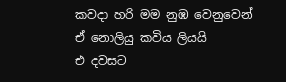කවදා හරි මම නුඹ වෙනුවෙන් ඒ නොලියු කවිය ලියයි
එ දවසට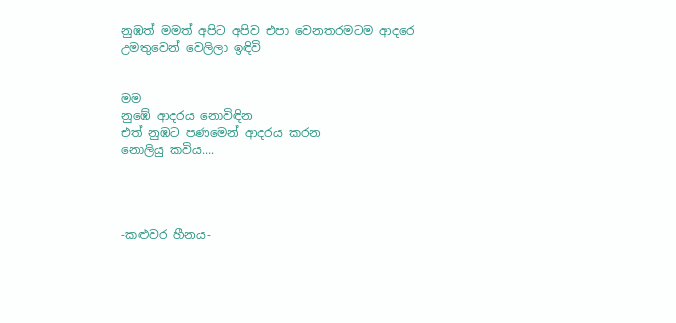නුඹත් මමත් අපිට අපිව එපා වෙනතරමටම ආදරෙ උමතුවෙන් වෙලිලා ඉඳිවි


මම
නුඹේ ආදරය නොවිඳින
එත් නුඹට පණමෙන් ආදරය කරන
නොලියු කවිය....




-කළුවර හීනය-